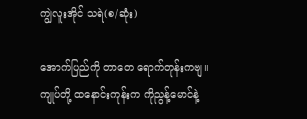ကျွဲလူးအိုင် သရဲ(စ/ဆုံး)

အောက်ပြည်ကို တာတေ ရောက်တုန်းကဗျ။
ကျုပ်တို့ ထနောင်းကုန်းက ကိုညွန့်မောင်နဲ့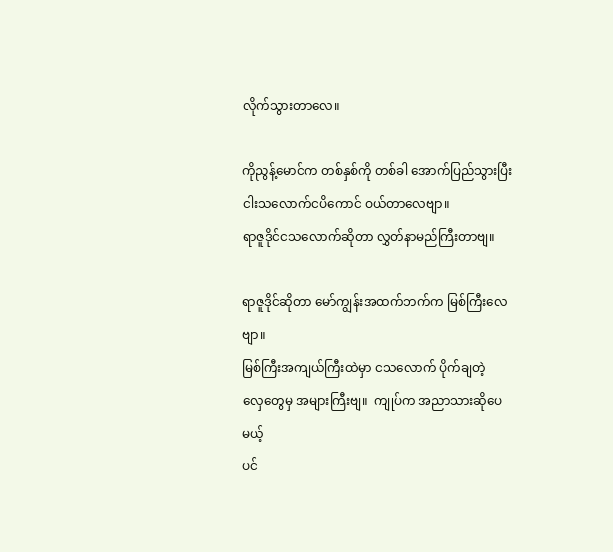လိုက်သွားတာလေ။

ကိုညွန့်မောင်က တစ်နှစ်ကို တစ်ခါ အောက်ပြည်သွားပြီး
ငါးသလောက်ငပိကောင် ဝယ်တာလေဗျာ။
ရာဇူဒိုင်ငသလောက်ဆိုတာ လွှတ်နာမည်ကြီးတာဗျ။

ရာဇူဒိုင်ဆိုတာ မော်ကျွန်းအထက်ဘက်က မြစ်ကြီးလေဗျာ။
မြစ်ကြီးအကျယ်ကြီးထဲမှာ ငသလောက် ပိုက်ချတဲ့
လှေတွေမှ အများကြီးဗျ။  ကျုပ်က အညာသားဆိုပေမယ့်
ပင်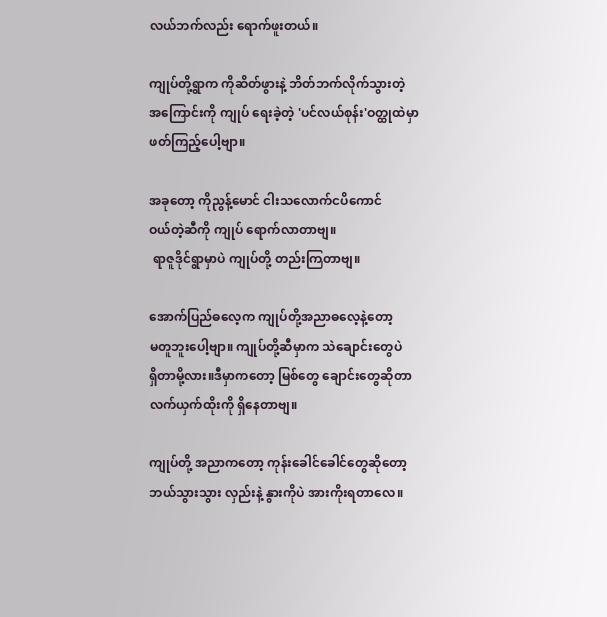လယ်ဘက်လည်း ရောက်ဖူးတယ်။

ကျုပ်တို့ရွာက ကိုဆိတ်ဖွားနဲ့ ဘိတ်ဘက်လိုက်သွားတဲ့
အကြောင်းကို ကျုပ် ရေးခဲ့တဲ့ 'ပင်လယ်စုန်း'ဝတ္ထုထဲမှာ
ဖတ်ကြည့်ပေါ့ဗျာ။

အခုတော့ ကိုညွန့်မောင် ငါးသလောက်ငပိကောင်
ဝယ်တဲ့ဆီကို ကျုပ် ရောက်လာတာဗျ။
 ရာဇူဒိုင်ရွာမှာပဲ ကျုပ်တို့ တည်းကြတာဗျ။

အောက်ပြည်ဓလေ့က ကျုပ်တို့အညာဓလေ့နဲ့တော့
မတူဘူးပေါ့ဗျာ။ ကျုပ်တို့ဆီမှာက သဲချောင်းတွေပဲ
ရှိတာမို့လား။ဒီမှာကတော့ မြစ်တွေ ချောင်းတွေဆိုတာ
လက်ယှက်ထိုးကို ရှိနေတာဗျ။

ကျုပ်တို့ အညာကတော့ ကုန်းခေါင်ခေါင်တွေဆိုတော့
ဘယ်သွားသွား လှည်းနဲ့ နွားကိုပဲ အားကိုးရတာလေ။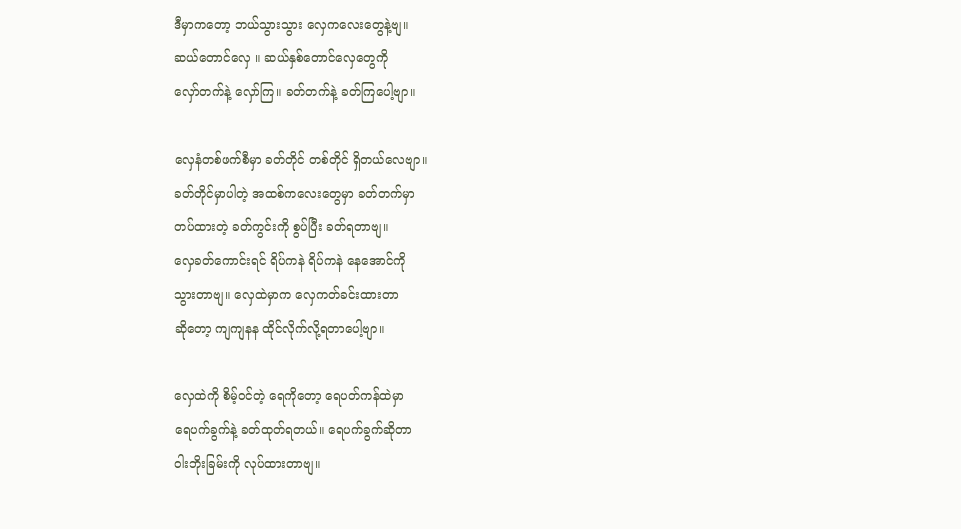ဒီမှာကတော့ ဘယ်သွားသွား လှေကလေးတွေနဲ့ဗျ။
ဆယ်တောင်လှေ ။ ဆယ်နှစ်တောင်လှေတွေကို
လှော်တက်နဲ့ လှော်ကြ။ ခတ်တက်နဲ့ ခတ်ကြပေါ့ဗျာ။

လှေနံတစ်ဖက်စီမှာ ခတ်တိုင် တစ်တိုင် ရှိတယ်လေဗျာ။
ခတ်တိုင်မှာပါတဲ့ အထစ်ကလေးတွေမှာ ခတ်တက်မှာ
တပ်ထားတဲ့ ခတ်ကွင်းကို စွပ်ပြီး ခတ်ရတာဗျ။
လှေခတ်ကောင်းရင် ရိပ်ကနဲ ရိပ်ကနဲ နေအောင်ကို
သွားတာဗျ။ လှေထဲမှာက လှေကတ်ခင်းထားတာ
ဆိုတော့ ကျကျနန ထိုင်လိုက်လို့ရတာပေါ့ဗျာ။

လှေထဲကို စိမ့်ဝင်တဲ့ ရေကိုတော့ ရေပတ်ကန်ထဲမှာ
ရေပက်ခွက်နဲ့ ခတ်ထုတ်ရတယ်။ ရေပက်ခွက်ဆိုတာ
ဝါးဘိုးခြမ်းကို လုပ်ထားတာဗျ။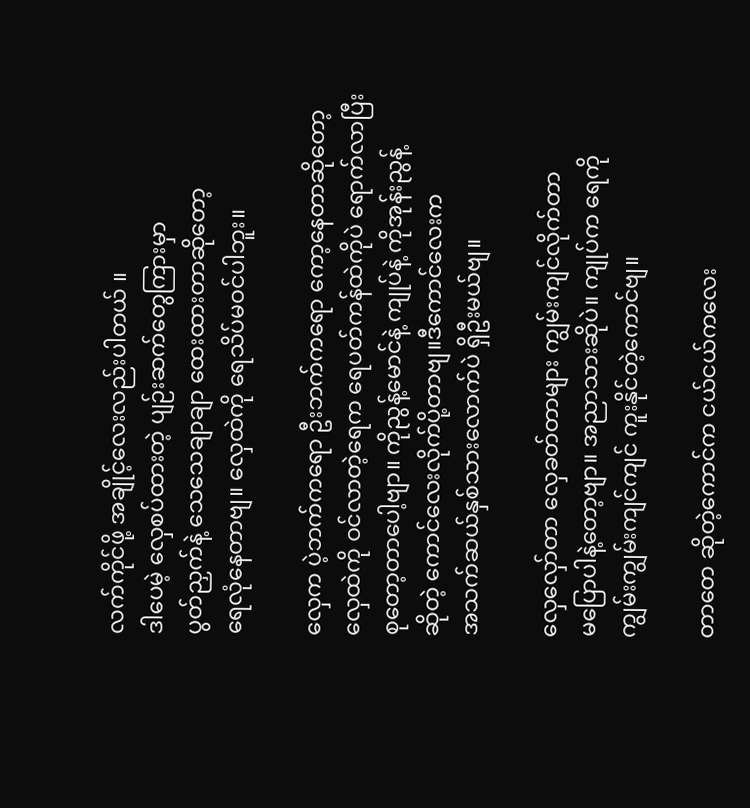လက်ကိုင်ဖို့ အချိုင့်လေးလည်းပါတယ် ။
ဒါပေမဲ့ လှေစပ်ထားတဲ့ ပျဉ်းဆက်တွေကြားမှာ
ပွတ်ညှက်နဲ့ သေသေချာချာ ထေးထားတာဆိုတော့
ရေလုံနေတာဗျ။ လှေထဲကို ရေသိပ်မဝင်ပါဘူး။

လှေက ပဲ့ဘက်ကရော ဦးဘက်ကရော ကော့နေတာဆိုတော့
လှေထဲကို ဝင်လာတဲ့ရေက ရေပတ်ကန်ထဲကိုပဲ ရောက်လာပြီး
စုတော့တာပေါ့ဗျာ။ ကိုညွန့်မောင်နဲ့ ကျုပ်နဲ့ ကိုအုန်းညွန့်
ဆိုတဲ့ ကောင်လေးလိုက်ပို့တာဗျ။ဒီကောင်လေးက
အသက်ဆယ်နှစ်သားလောက်ပဲ ရှိဦးမယ်ဗျ။

လှေလှော်တာ လှေခတ်တာများ ကျွမ်းကျင်လိုက်တာ
မပြောပါနဲ့တော့ဗျာ။ အညာသားဆိုပဲ။ ကျုပ်က ရေကို
ကျွမ်းကျွမ်းကျင်ကျင် ကူးနိုင်တဲ့ကောင်ဗျ။

တာတေ ဆိုတဲ့ကောင်က ငယ်ငယ်ကလေး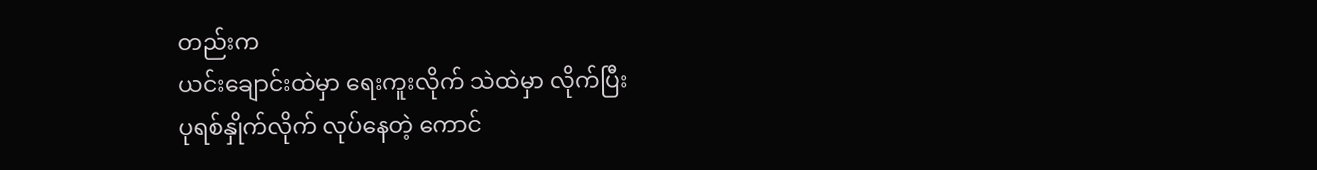တည်းက
ယင်းချောင်းထဲမှာ ရေးကူးလိုက် သဲထဲမှာ လိုက်ပြီး
ပုရစ်နှိုက်လိုက် လုပ်နေတဲ့ ကောင်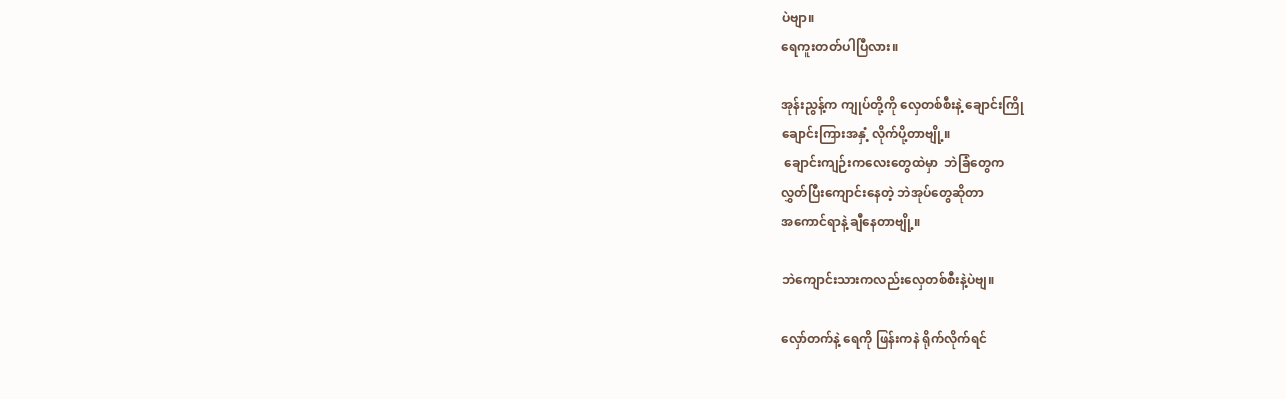ပဲဗျာ။
ရေကူးတတ်ပါပြီလား။

အုန်းညွန့်က ကျုပ်တို့ကို လှေတစ်စီးနဲ့ ချောင်းကြို
ချောင်းကြားအနှံ့ လိုက်ပို့တာဗျို့။
 ချောင်းကျဉ်းကလေးတွေထဲမှာ  ဘဲခြံတွေက
လွှတ်ပြီးကျောင်းနေတဲ့ ဘဲအုပ်တွေဆိုတာ
အကောင်ရာနဲ့ ချီနေတာဗျို့။

ဘဲကျောင်းသားကလည်းလှေတစ်စီးနဲ့ပဲဗျ။

လှော်တက်နဲ့ ရေကို ဖြန်းကနဲ ရိုက်လိုက်ရင်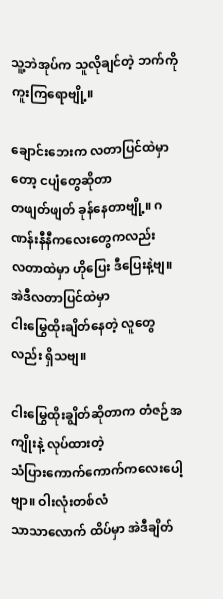သူ့ဘဲအုပ်က သူလိုချင်တဲ့ ဘက်ကို ကူးကြရောဗျို့။

ချောင်းဘေးက လတာပြင်ထဲမှာတော့ ငပျံတွေဆိုတာ
တဖျတ်ဖျတ် ခုန်နေတာဗျို့။ ဂဏန်းနီနီကလေးတွေကလည်း
လတာထဲမှာ ဟိုပြေး ဒီပြေးနဲ့ဗျ။ အဲဒီလတာပြင်ထဲမှာ
ငါးမြွေထိုးချိတ်နေတဲ့ လူတွေလည်း ရှိသဗျ။

ငါးမြွေထိုးချွိတ်ဆိုတာက တံဇဉ်အကျိုးနဲ့ လုပ်ထားတဲ့
သံပြားကောက်ကောက်ကလေးပေါ့ဗျာ။ ဝါးလုံးတစ်လံ
သာသာလောက် ထိပ်မှာ အဲဒီချိတ်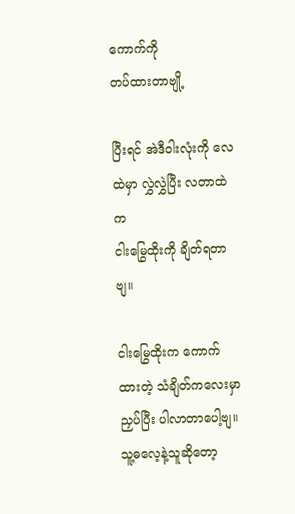ကောက်ကို
တပ်ထားတာဗျို့

ပြီးရင် အဲဒီဝါးလုံးကို လေထဲမှာ လွှဲလွှဲပြီး လတာထဲက
ငါးမြွေထိုးကို ချိတ်ရတာဗျ။

ငါးမြွေထိုးက ကောက်ထားတဲ့ သံချိတ်ကလေးမှာ
ညှပ်ပြီး ပါလာတာပေါ့ဗျ။ သူ့ဓလေ့နဲ့သူဆိုတော့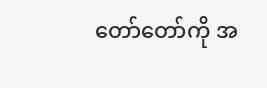တော်တော်ကို အ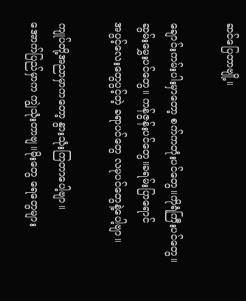ဆင်ပြေတာဗျို့။

ချောင်းကမ်းပါးမှာတော့ စက်ကတုံးပင်တွေ။ကိုရံကြီးပင်တွေ။
ဆွမ်းမွှေးပင်တွေ။ ကန်ဇွန်းပင်တွေ။ခရမ်းပြာရောင်
အပွင့်လေးတွေပွင့်တဲ့ ခရာပင်တွေ လမုပင်တွေနဲ့ပေါ့ဗျာ။

ကျုပ်တို့အညာမှာကတော့ နွားသုံးကြတာပေါ့ဗျာ။
အောက်ပြည်မှာက ကျွဲသုံးတာဗျ။မိုးတွေ ရေတွေများ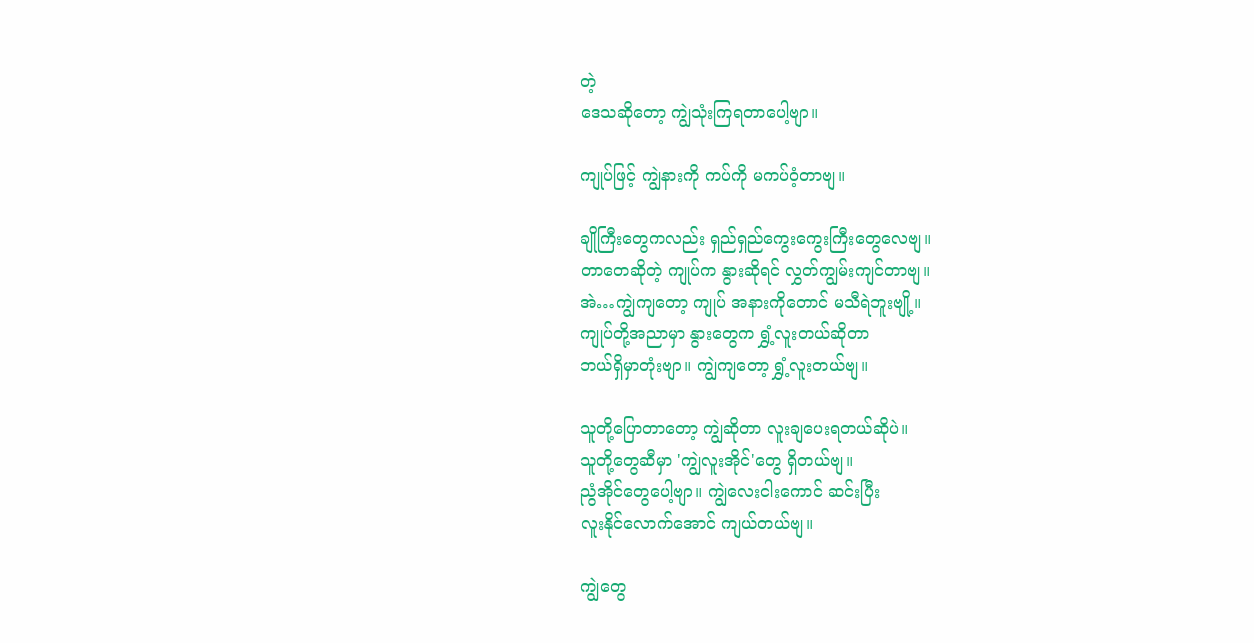တဲ့
ဒေသဆိုတော့ ကျွဲသုံးကြရတာပေါ့ဗျာ။

ကျုပ်ဖြင့် ကျွဲနားကို ကပ်ကို မကပ်ဝံ့တာဗျ။

ချိုကြီးတွေကလည်း ရှည်ရှည်ကွေးကွေးကြီးတွေလေဗျ။
တာတေဆိုတဲ့ ကျုပ်က နွားဆိုရင် လွှတ်ကျွမ်းကျင်တာဗျ။
အဲ…ကျွဲကျတော့ ကျုပ် အနားကိုတောင် မသီရဲဘူးဗျို့။
ကျုပ်တို့အညာမှာ နွားတွေက ရွှံ့လူးတယ်ဆိုတာ
ဘယ်ရှိမှာတုံးဗျာ။ ကျွဲကျတော့ ရွှံ့လူးတယ်ဗျ။

သူတို့ပြောတာတော့ ကျွဲဆိုတာ လူးချပေးရတယ်ဆိုပဲ။
သူတို့တွေဆီမှာ 'ကျွဲလူးအိုင်'တွေ ရှိတယ်ဗျ။
ညွံအိုင်တွေပေါ့ဗျာ။ ကျွဲလေးငါးကောင် ဆင်းပြီး
လူးနိုင်လောက်အောင် ကျယ်တယ်ဗျ။

ကျွဲတွေ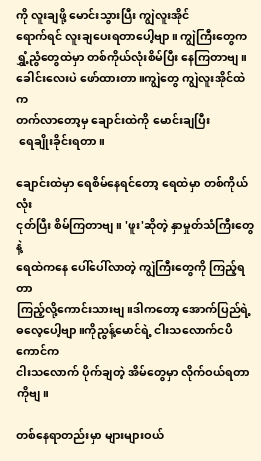ကို လူးချဖို့ မောင်းသွားပြီး ကျွဲလူးအိုင်
ရောက်ရင် လူးချပေးရတာပေါ့ဗျာ။ ကျွဲကြီးတွေက
ရွှံ့ညွံတွေထဲမှာ တစ်ကိုယ်လုံးစိမ်ပြီး နေကြတာဗျ။
ခေါင်းလေးပဲ ဖော်ထားတာ။ကျွဲတွေ ကျွဲလူးအိုင်ထဲက
တက်လာတော့မှ ချောင်းထဲကို မောင်းချပြီး
 ရေချိုးခိုင်းရတာ။

ချောင်းထဲမှာ ရေစိမ်နေရင်တော့ ရေထဲမှာ တစ်ကိုယ်လုံး
ငုတ်ပြီး စိမ်ကြတာဗျ။ 'ဖူး'ဆိုတဲ့ နှာမှုတ်သံကြီးတွေနဲ့
ရေထဲကနေ ပေါ်ပေါ်လာတဲ့ ကျွဲကြီးတွေကို ကြည့်ရတာ
ကြည့်လို့ကောင်းသားဗျ။ဒါကတော့ အောက်ပြည်ရဲ့
ဓလေ့ပေါ့ဗျာ။ကိုညွန့်မောင်ရဲ့ ငါးသလောက်ငပိကောင်က
ငါးသလောက် ပိုက်ချတဲ့ အိမ်တွေမှာ လိုက်ဝယ်ရတာကိုဗျ။

တစ်နေရာတည်းမှာ များများဝယ်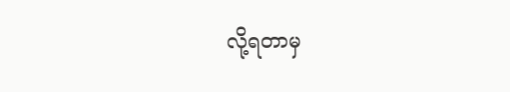လို့ရတာမှ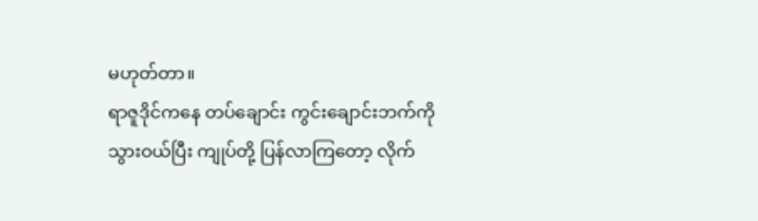မဟုတ်တာ။
ရာဇူဒိုင်ကနေ တပ်ချောင်း ကွင်းချောင်းဘက်ကို
သွားဝယ်ပြီး ကျုပ်တို့ ပြန်လာကြတော့ လိုက်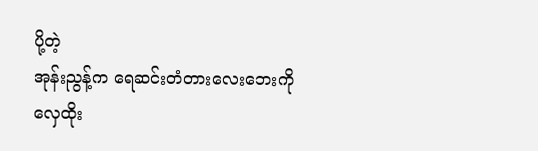ပို့တဲ့
အုန်းညွန့်က ရေဆင်းတံတားလေးဘေးကို
လှေထိုး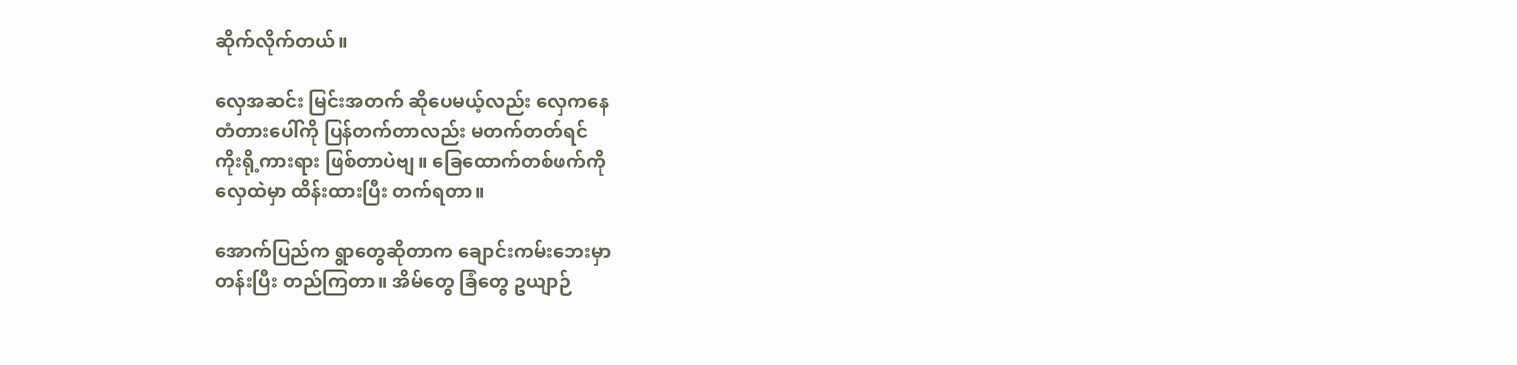ဆိုက်လိုက်တယ်။

လှေအဆင်း မြင်းအတက် ဆိုပေမယ့်လည်း လှေကနေ
တံတားပေါ်ကို ပြန်တက်တာလည်း မတက်တတ်ရင်
ကိုးရို့ကားရား ဖြစ်တာပဲဗျ။ ခြေထောက်တစ်ဖက်ကို
လှေထဲမှာ ထိန်းထားပြီး တက်ရတာ။

အောက်ပြည်က ရွာတွေဆိုတာက ချောင်းကမ်းဘေးမှာ
တန်းပြီး တည်ကြတာ။ အိမ်တွေ ခြံတွေ ဥယျာဉ်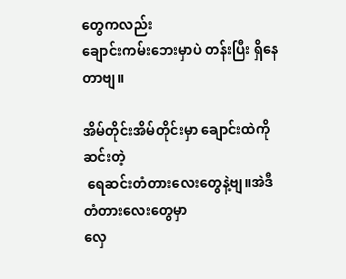တွေကလည်း
ချောင်းကမ်းဘေးမှာပဲ တန်းပြီး ရှိနေတာဗျ။

အိမ်တိုင်းအိမ်တိုင်းမှာ ချောင်းထဲကို ဆင်းတဲ့
 ရေဆင်းတံတားလေးတွေနဲ့ဗျ။အဲဒီ တံတားလေးတွေမှာ
လှေ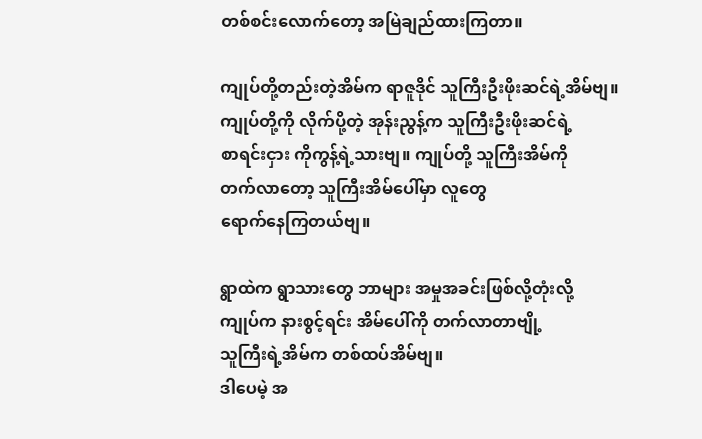တစ်စင်းလောက်တော့ အမြဲချည်ထားကြတာ။

ကျုပ်တို့တည်းတဲ့အိမ်က ရာဇူဒိုင် သူကြီးဦးဖိုးဆင်ရဲ့အိမ်ဗျ။
ကျုပ်တို့ကို လိုက်ပို့တဲ့ အုန်းညွန့်က သူကြီးဦးဖိုးဆင်ရဲ့
စာရင်းငှား ကိုကွန့်ရဲ့သားဗျ။ ကျုပ်တို့ သူကြီးအိမ်ကို
တက်လာတော့ သူကြီးအိမ်ပေါ်မှာ လူတွေ
ရောက်နေကြတယ်ဗျ။

ရွာထဲက ရွာသားတွေ ဘာများ အမှုအခင်းဖြစ်လို့တုံးလို့
ကျုပ်က နားစွင့်ရင်း အိမ်ပေါ်ကို တက်လာတာဗျို့
သူကြီးရဲ့အိမ်က တစ်ထပ်အိမ်ဗျ။
ဒါပေမဲ့ အ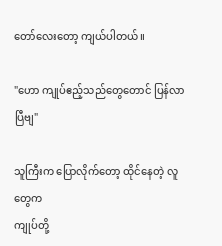တော်လေးတော့ ကျယ်ပါတယ်။

"ဟော ကျုပ်ဧည့်သည်တွေတောင် ပြန်လာပြီဗျ"

သူကြီးက ပြောလိုက်တော့ ထိုင်နေတဲ့ လူတွေက
ကျုပ်တို့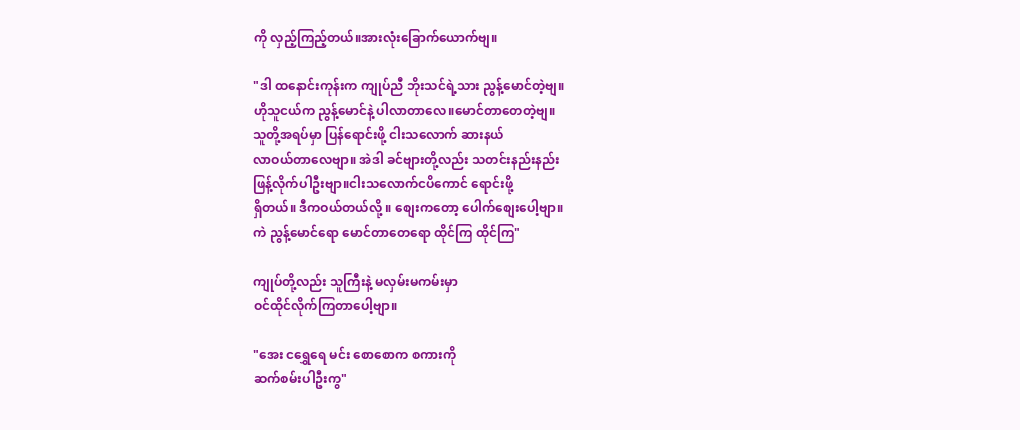ကို လှည့်ကြည့်တယ်။အားလုံးခြောက်ယောက်ဗျ။

"ဒါ ထနောင်းကုန်းက ကျုပ်ညီ ဘိုးသင်ရဲ့သား ညွန့်မောင်တဲ့ဗျ။
ဟိုသူငယ်က ညွန့်မောင်နဲ့ ပါလာတာလေ။မောင်တာတေတဲ့ဗျ။
သူတို့အရပ်မှာ ပြန်ရောင်းဖို့ ငါးသလောက် ဆားနယ်
လာဝယ်တာလေဗျာ။ အဲဒါ ခင်ဗျားတို့လည်း သတင်းနည်းနည်း
ဖြန့်လိုက်ပါဦးဗျာ။ငါးသလောက်ငပိကောင် ရောင်းဖို့
ရှိတယ်။ ဒီကဝယ်တယ်လို့ ။ စျေးကတော့ ပေါက်စျေးပေါ့ဗျာ။
ကဲ ညွန့်မောင်ရော မောင်တာတေရော ထိုင်ကြ ထိုင်ကြ"

ကျုပ်တို့လည်း သူကြီးနဲ့ မလှမ်းမကမ်းမှာ
ဝင်ထိုင်လိုက်ကြတာပေါ့ဗျာ။

"အေး ငရွှေရေ မင်း စောစောက စကားကို
ဆက်စမ်းပါဦးကွ"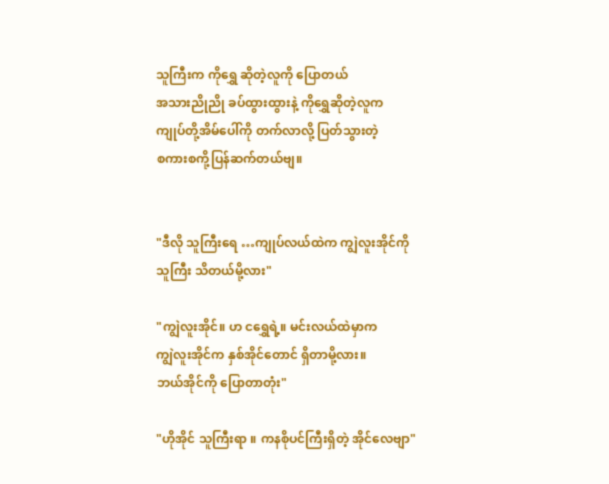သူကြီးက ကိုရွှေ ဆိုတဲ့လူကို ပြောတယ်
အသားညိုညို ခပ်ထွားထွားနဲ့ ကိုရွှေဆိုတဲ့လူက
ကျုပ်တို့အိမ်ပေါ်ကို တက်လာလို့ ပြတ်သွားတဲ့
စကားစကို့ပြန်ဆက်တယ်ဗျ။


"ဒီလို သူကြီးရေ …ကျုပ်လယ်ထဲက ကျွဲလူးအိုင်ကို
သူကြီး သိတယ်မို့လား"

"ကျွဲလူးအိုင်။ ဟ ငရွှေရဲ့။ မင်းလယ်ထဲမှာက
ကျွဲလူးအိုင်က နှစ်အိုင်တောင် ရှိတာမို့လား။
ဘယ်အိုင်ကို ပြောတာတုံး"

"ဟိုအိုင် သူကြီးရာ ။ ကနစိုပင်ကြီးရှိတဲ့ အိုင်လေဗျာ"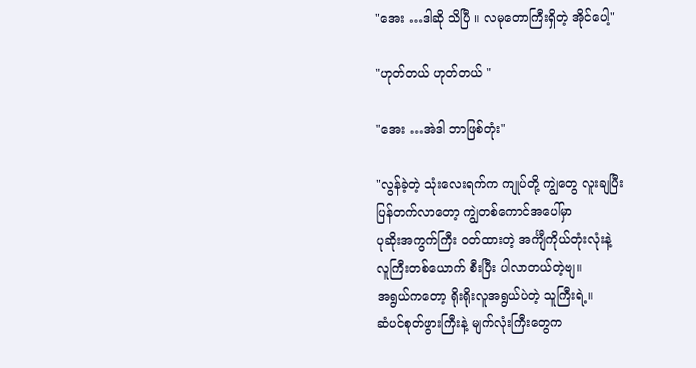"အေး …ဒါဆို သိပြီ ။ လမုတောကြီးရှိတဲ့ အိုင်ပေါ့"

"ဟုတ်တယ် ဟုတ်တယ် "

"အေး …အဲဒါ ဘာဖြစ်တုံး"

"လွန်ခဲ့တဲ့ သုံးလေးရက်က ကျုပ်တို့ ကျွဲတွေ လူးချပြီး
ပြန်တက်လာတော့ ကျွဲတစ်ကောင်အပေါ်မှာ
ပုဆိုးအကွက်ကြီး ဝတ်ထားတဲ့ အင်္ကျီကိုယ်တုံးလုံးနဲ့
လူကြီးတစ်ယောက် စီးပြီး ပါလာတယ်တဲ့ဗျ။
အရွယ်ကတော့ ရိုးရိုးလူအရွယ်ပဲတဲ့ သူကြီးရဲ့။
ဆံပင်စုတ်ဖွားကြီးနဲ့ မျက်လုံးကြီးတွေက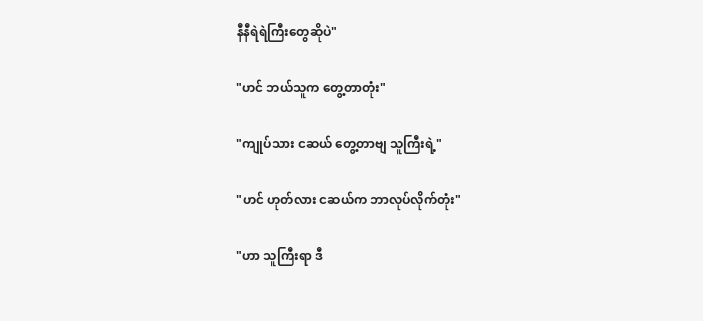နီနီရဲရဲကြီးတွေဆိုပဲ"

"ဟင် ဘယ်သူက တွေ့တာတုံး"

"ကျုပ်သား ငဆယ် တွေ့တာဗျ သူကြီးရဲ့"

"ဟင် ဟုတ်လား ငဆယ်က ဘာလုပ်လိုက်တုံး"

"ဟာ သူကြီးရာ ဒီ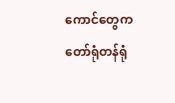ကောင်တွေက တော်ရုံတန်ရုံ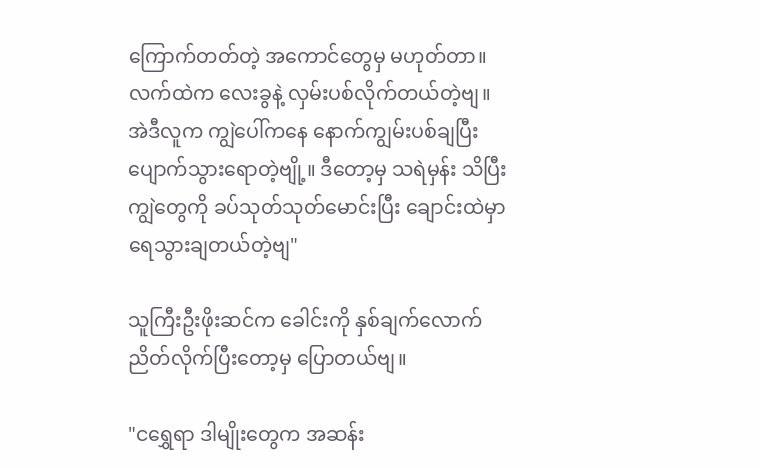ကြောက်တတ်တဲ့ အကောင်တွေမှ မဟုတ်တာ။
လက်ထဲက လေးခွနဲ့ လှမ်းပစ်လိုက်တယ်တဲ့ဗျ။
အဲဒီလူက ကျွဲပေါ်ကနေ နောက်ကျွမ်းပစ်ချပြီး
ပျောက်သွားရောတဲ့ဗျို့။ ဒီတော့မှ သရဲမှန်း သိပြီး
ကျွဲတွေကို ခပ်သုတ်သုတ်မောင်းပြီး ချောင်းထဲမှာ
ရေသွားချတယ်တဲ့ဗျ"

သူကြီးဦးဖိုးဆင်က ခေါင်းကို နှစ်ချက်လောက်
ညိတ်လိုက်ပြီးတော့မှ ပြောတယ်ဗျ။

"ငရွှေရာ ဒါမျိုးတွေက အဆန်း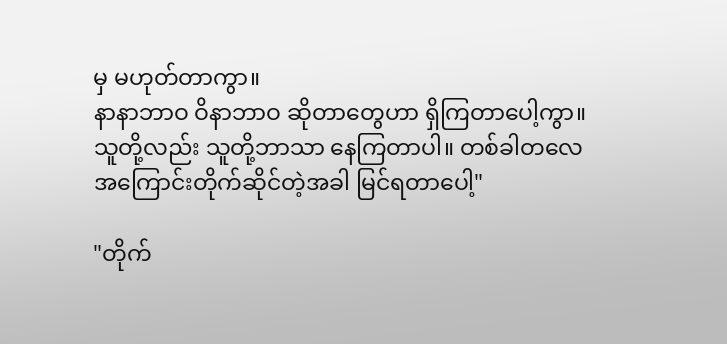မှ မဟုတ်တာကွာ။
နာနာဘာဝ ဝိနာဘာဝ ဆိုတာတွေဟာ ရှိကြတာပေါ့ကွာ။
သူတို့လည်း သူတို့ဘာသာ နေကြတာပါ။ တစ်ခါတလေ
အကြောင်းတိုက်ဆိုင်တဲ့အခါ မြင်ရတာပေါ့"

"တိုက်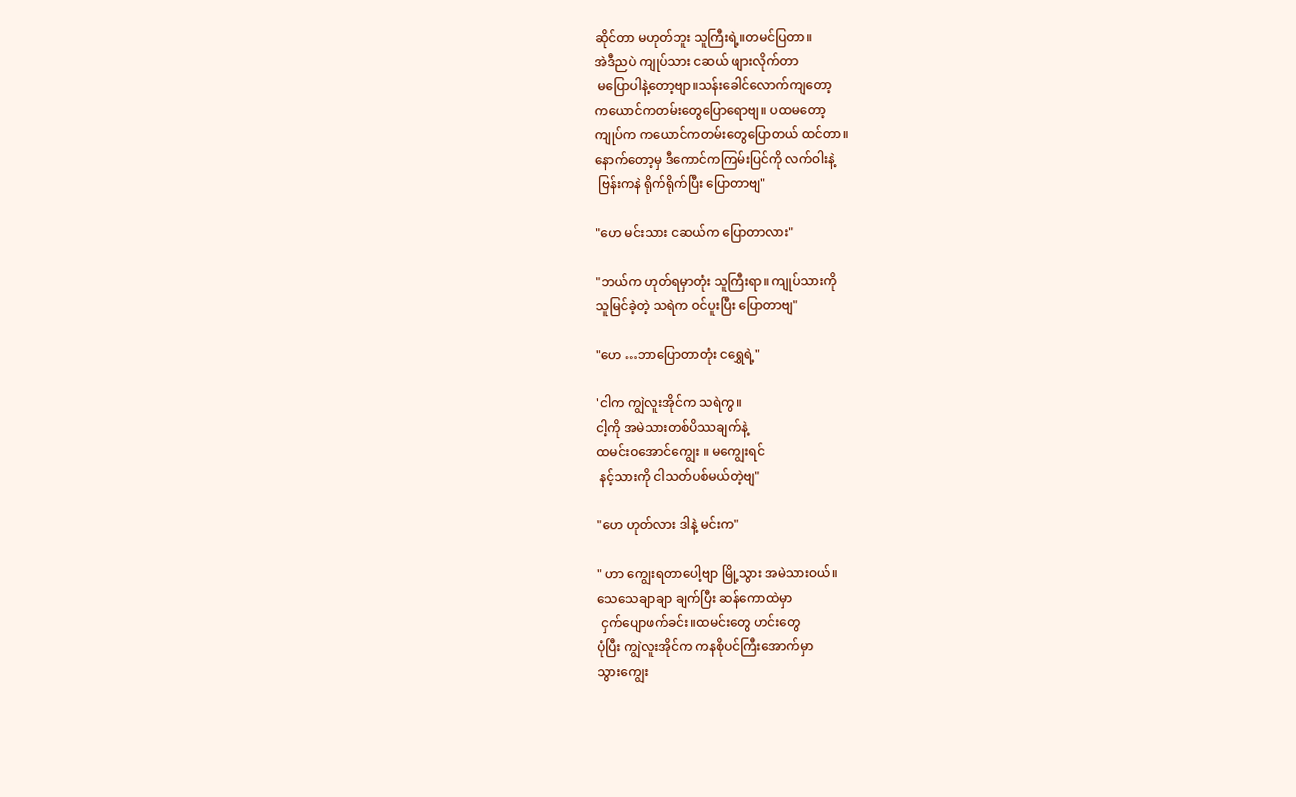ဆိုင်တာ မဟုတ်ဘူး သူကြီးရဲ့။တမင်ပြတာ။
အဲဒီညပဲ ကျုပ်သား ငဆယ် ဖျားလိုက်တာ
 မပြောပါနဲ့တော့ဗျာ။သန်းခေါင်လောက်ကျတော့
ကယောင်ကတမ်းတွေပြောရောဗျ။ ပထမတော့
ကျုပ်က ကယောင်ကတမ်းတွေပြောတယ် ထင်တာ။
နောက်တော့မှ ဒီကောင်ကကြမ်းပြင်ကို လက်ဝါးနဲ့
 ဗြန်းကနဲ ရိုက်ရိုက်ပြီး ပြောတာဗျ"

"ဟေ မင်းသား ငဆယ်က ပြောတာလား"

"ဘယ်က ဟုတ်ရမှာတုံး သူကြီးရာ။ ကျုပ်သားကို
သူမြင်ခဲ့တဲ့ သရဲက ဝင်ပူးပြီး ပြောတာဗျ"

"ဟေ …ဘာပြောတာတုံး ငရွှေရဲ့"

'ငါက ကျွဲလူးအိုင်က သရဲကွ။
ငါ့ကို အမဲသားတစ်ပိဿချက်နဲ့
ထမင်းဝအောင်ကျွေး ။ မကျွေးရင်
 နင့်သားကို ငါသတ်ပစ်မယ်တဲ့ဗျ"

"ဟေ ဟုတ်လား ဒါနဲ့ မင်းက"

" ဟာ ကျွေးရတာပေါ့ဗျာ မြို့သွား အမဲသားဝယ်။
သေသေချာချာ ချက်ပြီး ဆန်ကောထဲမှာ
 ငှက်ပျောဖက်ခင်း။ထမင်းတွေ ဟင်းတွေ
ပုံပြီး ကျွဲလူးအိုင်က ကနစိုပင်ကြီးအောက်မှာ
သွားကျွေး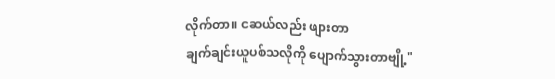လိုက်တာ။ ငဆယ်လည်း ဖျားတာ
ချက်ချင်းယူပစ်သလိုကို ပျောက်သွားတာဗျို့"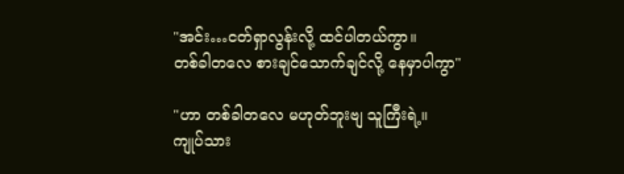"အင်း…ငတ်ရှာလွန်းလို့ ထင်ပါတယ်ကွာ။
တစ်ခါတလေ စားချင်သောက်ချင်လို့ နေမှာပါကွာ"

"ဟာ တစ်ခါတလေ မဟုတ်ဘူးဗျ သူကြီးရဲ့။
ကျုပ်သား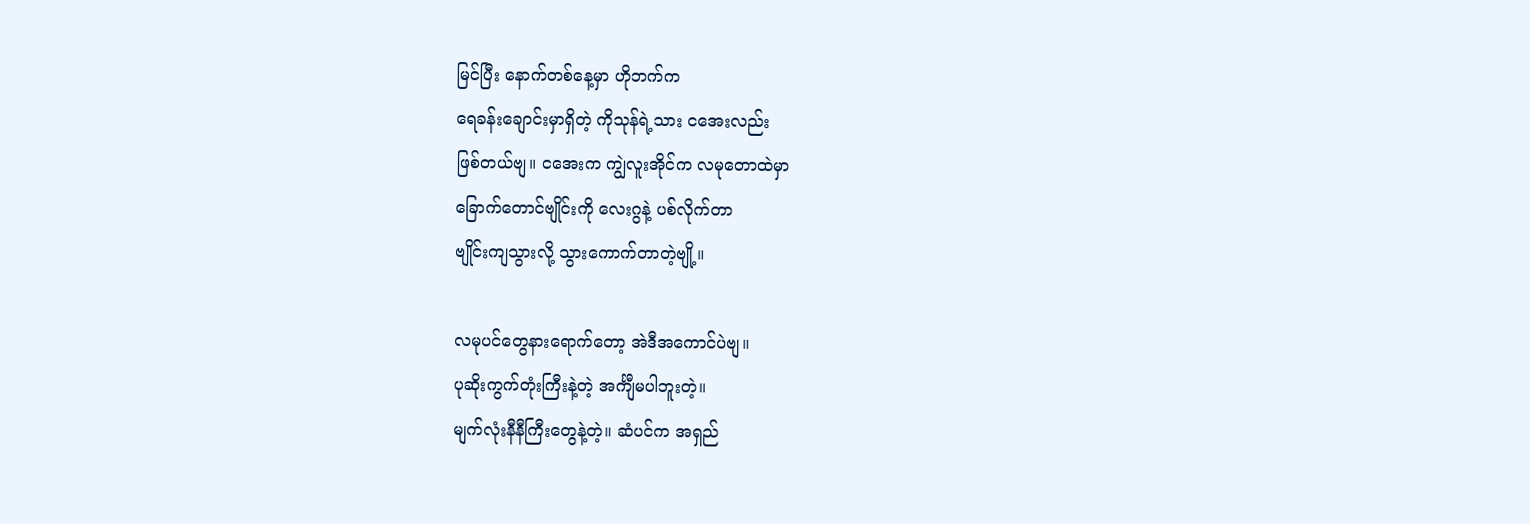မြင်ပြီး နောက်တစ်နေ့မှာ ဟိုဘက်က
ရေခန်းချောင်းမှာရှိတဲ့ ကိုသုန်ရဲ့သား ငအေးလည်း
ဖြစ်တယ်ဗျ။ ငအေးက ကျွဲလူးအိုင်က လမုတောထဲမှာ
ခြောက်တောင်ဗျိုင်းကို လေးဂွနဲ့ ပစ်လိုက်တာ
ဗျိုင်းကျသွားလို့ သွားကောက်တာတဲ့ဗျို့။

လမုပင်တွေနားရောက်တော့ အဲဒီအကောင်ပဲဗျ။
ပုဆိုးကွက်တုံးကြီးနဲ့တဲ့ အင်္ကျီမပါဘူးတဲ့။
မျက်လုံးနီနီကြီးတွေနဲ့တဲ့။ ဆံပင်က အရှည်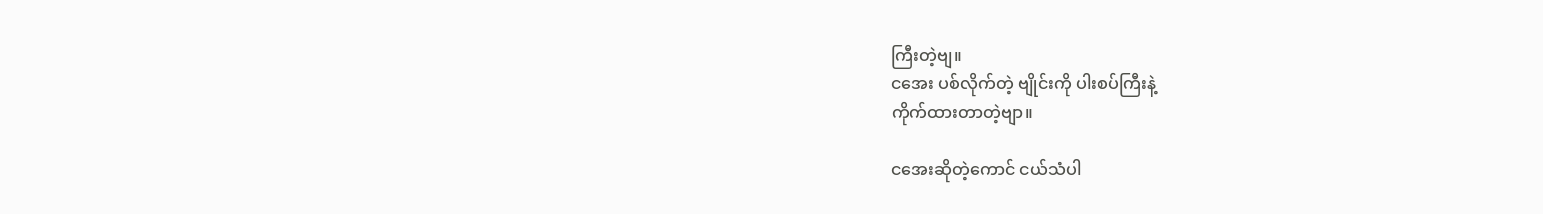ကြီးတဲ့ဗျ။
ငအေး ပစ်လိုက်တဲ့ ဗျိုင်းကို ပါးစပ်ကြီးနဲ့
ကိုက်ထားတာတဲ့ဗျာ။

ငအေးဆိုတဲ့ကောင် ငယ်သံပါ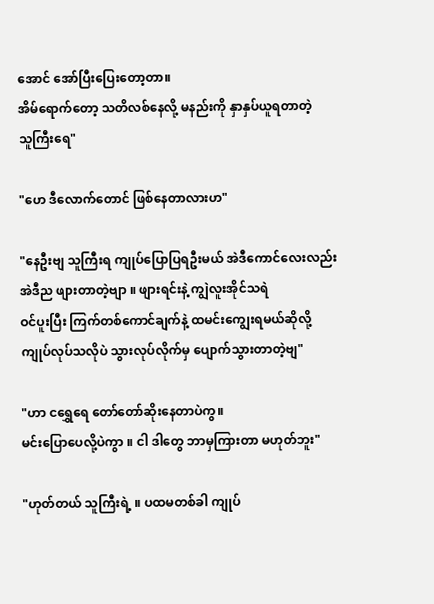အောင် အော်ပြီးပြေးတော့တာ။
အိမ်ရောက်တော့ သတိလစ်နေလို့ မနည်းကို နှာနှပ်ယူရတာတဲ့
သူကြီးရေ"

"ဟေ ဒီလောက်တောင် ဖြစ်နေတာလားဟ"

"နေဦးဗျ သူကြီးရ ကျုပ်ပြောပြရဦးမယ် အဲဒီကောင်လေးလည်း
အဲဒီည ဖျားတာတဲ့ဗျာ ။ ဖျားရင်းနဲ့ ကျွဲလူးအိုင်သရဲ
ဝင်ပူးပြီး ကြက်တစ်ကောင်ချက်နဲ့ ထမင်းကျွေးရမယ်ဆိုလို့
ကျုပ်လုပ်သလိုပဲ သွားလုပ်လိုက်မှ ပျောက်သွားတာတဲ့ဗျ"

"ဟာ ငရွှေရေ တော်တော်ဆိုးနေတာပဲကွ။
မင်းပြောပေလို့ပဲကွာ ။ ငါ ဒါတွေ ဘာမှကြားတာ မဟုတ်ဘူး"

"ဟုတ်တယ် သူကြီးရဲ့ ။ ပထမတစ်ခါ ကျုပ်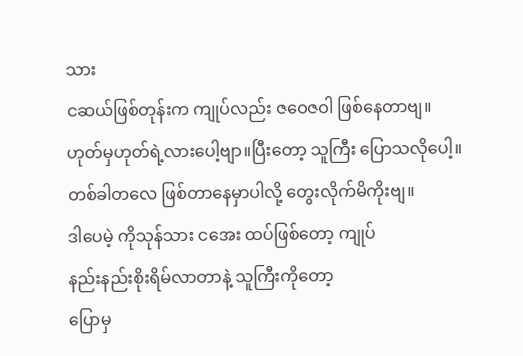သား
ငဆယ်ဖြစ်တုန်းက ကျုပ်လည်း ဇဝေဇဝါ ဖြစ်နေတာဗျ။
ဟုတ်မှဟုတ်ရဲ့လားပေါ့ဗျာ။ပြီးတော့ သူကြီး ပြောသလိုပေါ့။
တစ်ခါတလေ ဖြစ်တာနေမှာပါလို့ တွေးလိုက်မိကိုးဗျ။
ဒါပေမဲ့ ကိုသုန်သား ငအေး ထပ်ဖြစ်တော့ ကျုပ်
နည်းနည်းစိုးရိမ်လာတာနဲ့ သူကြီးကိုတော့
ပြောမှ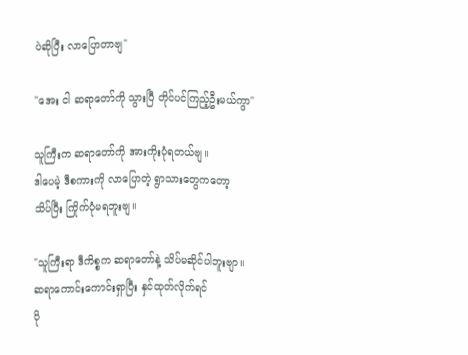ပဲဆိုပြီး လာပြောတာဗျ"

"အေး ငါ ဆရာတော်ကို သွားပြီ တိုင်ပင်ကြည့်ဦးမယ်ကွာ"

သူကြီးက ဆရာတော်ကို အားကိုးပုံရတယ်ဗျ။
ဒါပေမဲ့ ဒီစကားကို လာပြောတဲ့ ရွာသားတွေကတော့
သိပ်ပြီး ကြိုက်ပုံမရဘူးဗျ။

"သူကြီးရာ ဒီကိစ္စက ဆရာတော်နဲ့ သိပ်မဆိုင်ပါဘူးဗျာ။
ဆရာကောင်းကောင်းရှာပြီး နှင်ထုတ်လိုက်ရင်
ပို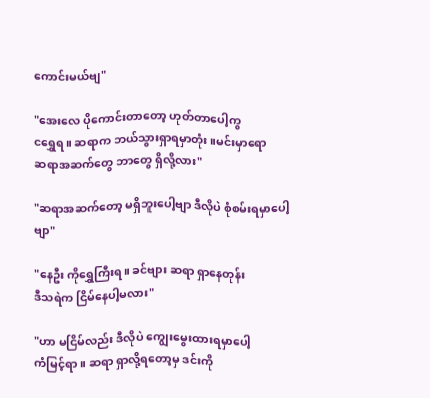ကောင်းမယ်ဗျ"

"အေးလေ ပိုကောင်းတာတော့ ဟုတ်တာပေါ့ကွ
ငရွှေရ။ ဆရာက ဘယ်သွားရှာရမှာတုံး ။မင်းမှာရော
ဆရာအဆက်တွေ ဘာတွေ ရှိလို့လား"

"ဆရာအဆက်တော့ မရှိဘူးပေါ့ဗျာ ဒီလိုပဲ စုံစမ်းရမှာပေါ့ဗျာ"

"နေဦး ကိုရွှေကြီးရ။ ခင်ဗျား ဆရာ ရှာနေတုန်း
ဒီသရဲက ငြိမ်နေပါ့မလား"

"ဟာ မငြိမ်လည်း ဒီလိုပဲ ကျွေးမွေးထားရမှာပေါ့
ကံမြင့်ရာ။ ဆရာ ရှာလို့ရတော့မှ ဒင်းကို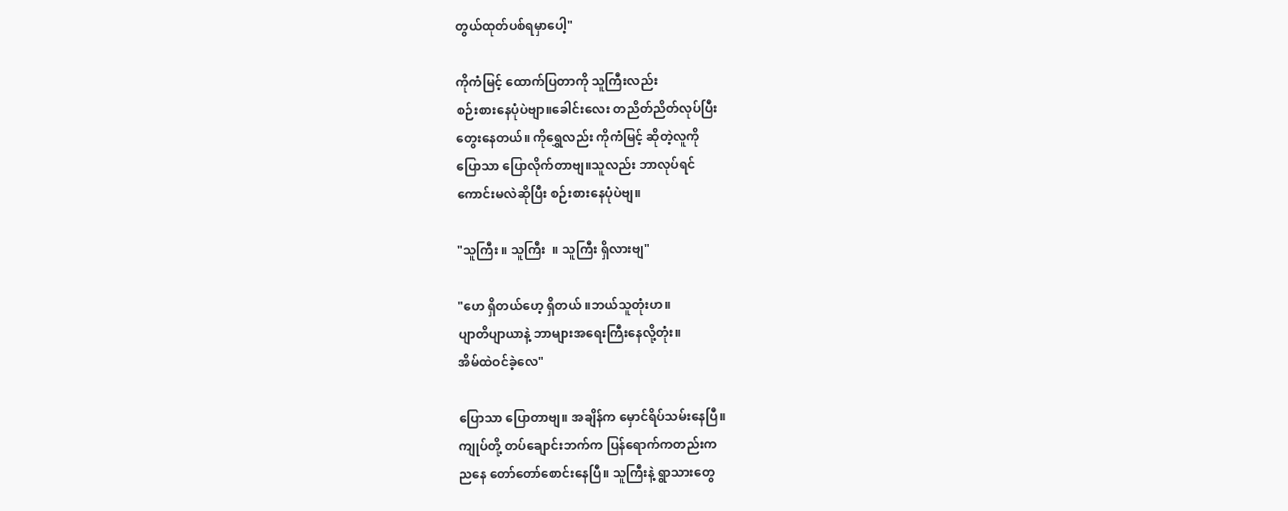တွယ်ထုတ်ပစ်ရမှာပေါ့"

ကိုကံမြင့် ထောက်ပြတာကို သူကြီးလည်း
စဉ်းစားနေပုံပဲဗျာ။ခေါင်းလေး တညိတ်ညိတ်လုပ်ပြီး
တွေးနေတယ်။ ကိုရွှေလည်း ကိုကံမြင့် ဆိုတဲ့လူကို
ပြောသာ ပြောလိုက်တာဗျ။သူလည်း ဘာလုပ်ရင်
ကောင်းမလဲဆိုပြီး စဉ်းစားနေပုံပဲဗျ။

"သူကြီး ။ သူကြီး  ။ သူကြီး ရှိလားဗျ"

"ဟေ ရှိတယ်ဟေ့ ရှိတယ် ။ဘယ်သူတုံးဟ။
ပျာတိပျာယာနဲ့ ဘာများအရေးကြီးနေလို့တုံး။
အိမ်ထဲဝင်ခဲ့လေ"

ပြောသာ ပြောတာဗျ။ အချိန်က မှောင်ရိပ်သမ်းနေပြီ။
ကျုပ်တို့ တပ်ချောင်းဘက်က ပြန်ရောက်ကတည်းက
ညနေ တော်တော်စောင်းနေပြီ။ သူကြီးနဲ့ ရွာသားတွေ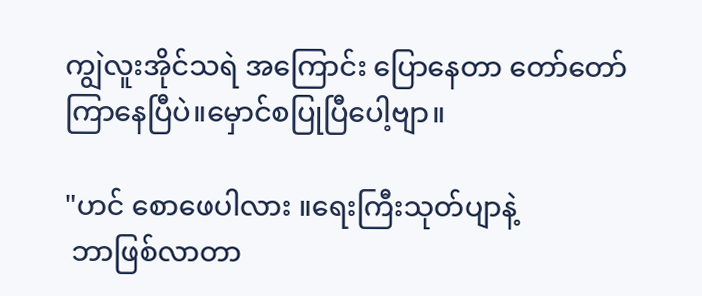ကျွဲလူးအိုင်သရဲ အကြောင်း ပြောနေတာ တော်တော်
ကြာနေပြီပဲ။မှောင်စပြုပြီပေါ့ဗျာ။

"ဟင် စောဖေပါလား ။ရေးကြီးသုတ်ပျာနဲ့
 ဘာဖြစ်လာတာ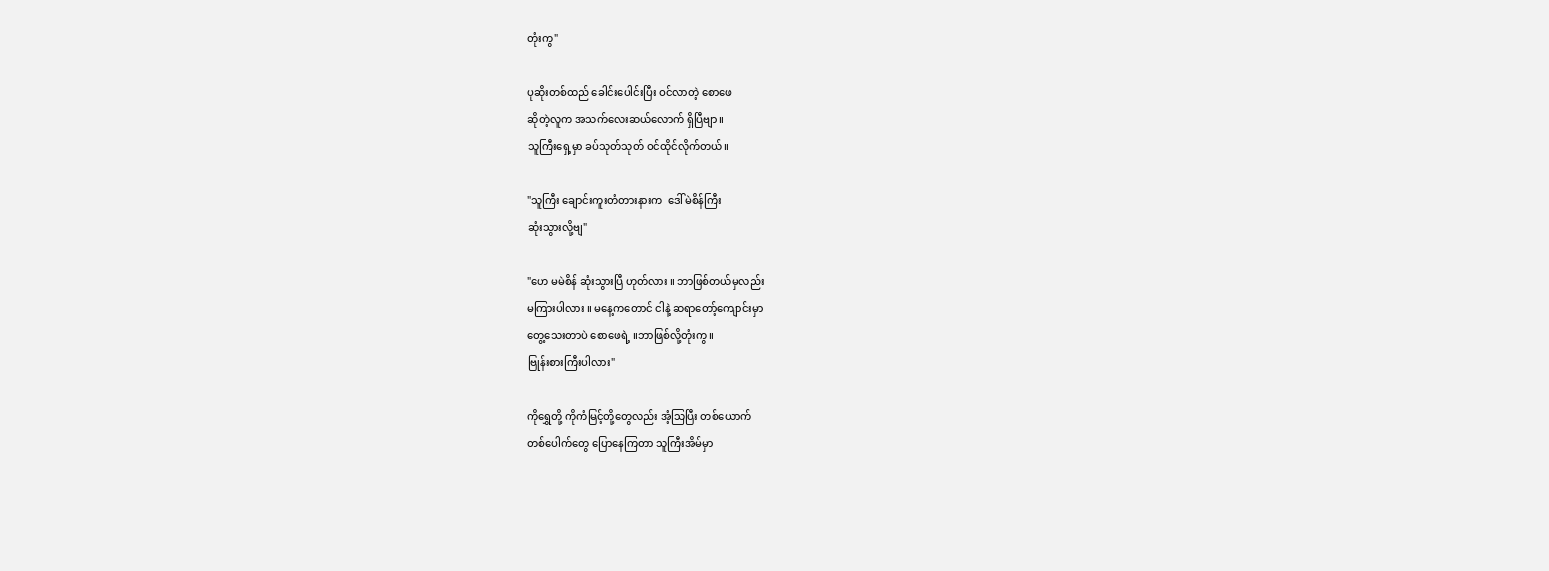တုံးကွ"

ပုဆိုးတစ်ထည် ခေါင်းပေါင်းပြီး ဝင်လာတဲ့ စောဖေ
ဆိုတဲ့လူက အသက်လေးဆယ်လောက် ရှိပြီဗျာ။
သူကြီးရှေ့မှာ ခပ်သုတ်သုတ် ဝင်ထိုင်လိုက်တယ်။

"သူကြီး ချောင်းကူးတံတားနားက  ဒေါ်မဲစိန်ကြီး
ဆုံးသွားလို့ဗျ"

"ဟေ မမဲစိန် ဆုံးသွားပြီ ဟုတ်လား ။ ဘာဖြစ်တယ်မှလည်း
မကြားပါလား ။ မနေ့ကတောင် ငါနဲ့ ဆရာတော့်ကျောင်းမှာ
တွေ့သေးတာပဲ စောဖေရဲ့ ။ဘာဖြစ်လို့တုံးကွ။
ဗြုန်းစားကြီးပါလား"

ကိုရွှေတို့ ကိုကံမြင့်တို့တွေလည်း အံ့သြပြီး တစ်ယောက်
တစ်ပေါက်တွေ ပြောနေကြတာ သူကြီးအိမ်မှာ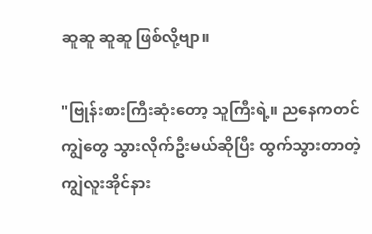ဆူဆူ ဆူဆူ ဖြစ်လို့ဗျာ။

"ဗြုန်းစားကြီးဆုံးတော့ သူကြီးရဲ့။ ညနေကတင်
ကျွဲတွေ သွားလိုက်ဦးမယ်ဆိုပြီး ထွက်သွားတာတဲ့
ကျွဲလူးအိုင်နား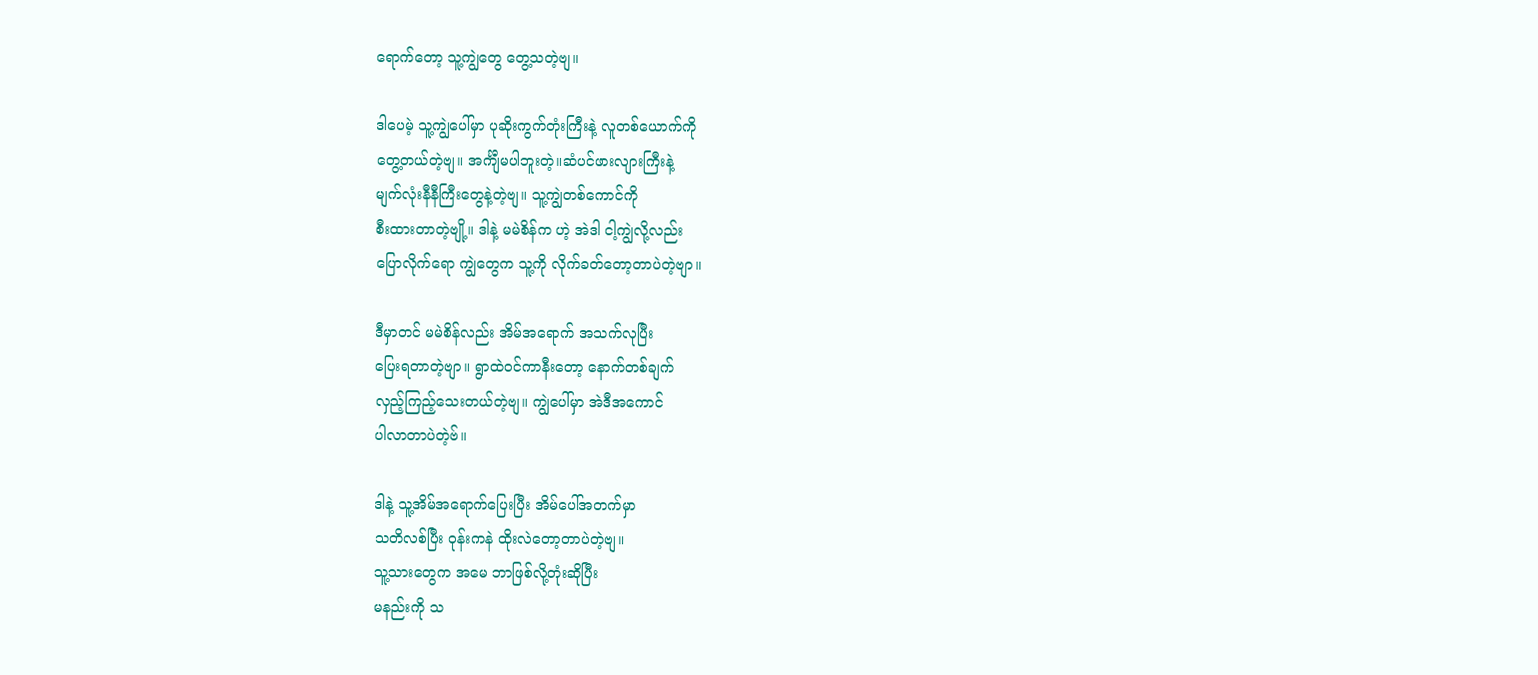ရောက်တော့ သူ့ကျွဲတွေ တွေ့သတဲ့ဗျ။

ဒါပေမဲ့ သူ့ကျွဲပေါ်မှာ ပုဆိုးကွက်တုံးကြီးနဲ့ လူတစ်ယောက်ကို
တွေ့တယ်တဲ့ဗျ။ အင်္ကျီမပါဘူးတဲ့။ဆံပင်ဖားလျားကြီးနဲ့
မျက်လုံးနီနီကြီးတွေနဲ့တဲ့ဗျ။ သူ့ကျွဲတစ်ကောင်ကို
စီးထားတာတဲ့ဗျို့။ ဒါနဲ့ မမဲစိန်က ဟဲ့ အဲဒါ ငါ့ကျွဲလို့လည်း
ပြောလိုက်ရော ကျွဲတွေက သူ့ကို လိုက်ခတ်တော့တာပဲတဲ့ဗျာ။

ဒီမှာတင် မမဲစိန်လည်း အိမ်အရောက် အသက်လုပြီး
ပြေးရတာတဲ့ဗျာ။ ရွာထဲဝင်ကာနီးတော့ နောက်တစ်ချက်
လှည့်ကြည့်သေးတယ်တဲ့ဗျ။ ကျွဲပေါ်မှာ အဲဒီအကောင်
ပါလာတာပဲတဲ့ဗ်။

ဒါနဲ့ သူ့အိမ်အရောက်ပြေးပြီး အိမ်ပေါ်အတက်မှာ
သတိလစ်ပြီး ဝုန်းကနဲ ထိုးလဲတော့တာပဲတဲ့ဗျ။
သူ့သားတွေက အမေ ဘာဖြစ်လို့တုံးဆိုပြီး
မနည်းကို သ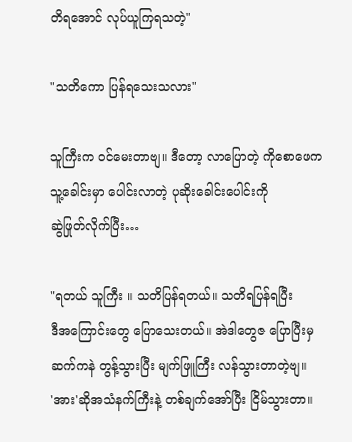တိရအောင် လုပ်ယူကြရသတဲ့"

"သတိကော ပြန်ရသေးသလား"

သူကြီးက ဝင်မေးတာဗျ။ ဒီတော့ လာပြောတဲ့ ကိုစောဖေက
သူ့ခေါင်းမှာ ပေါင်းလာတဲ့ ပုဆိုးခေါင်းပေါင်းကို
ဆွဲဖြုတ်လိုက်ပြီး…

"ရတယ် သူကြီး ။ သတိပြန်ရတယ်။ သတိရပြန်ရပြီး
ဒီအကြောင်းတွေ ပြောသေးတယ်။ အဲဒါတွေဇ ပြောပြီးမှ
ဆက်ကနဲ တွန့်သွားပြီး မျက်ဖြူကြီး လန်သွားတာတဲ့ဗျ။
'အား'ဆိုအသံနက်ကြီးနဲ့ တစ်ချက်အော်ပြီး ငြိမ်သွားတာ။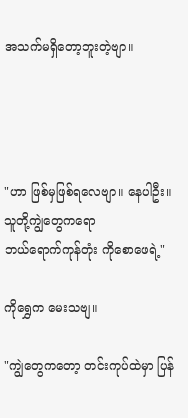အသက်မရှိတော့ဘူးတဲ့ဗျာ။




"ဟာ ဖြစ်မှဖြစ်ရလေဗျာ။ နေပါဦး။သူတို့ကျွဲတွေကရော
ဘယ်ရောက်ကုန်တုံး ကိုစောဖေရဲ့"

ကိုရွှေက မေးသဗျ။

"ကျွဲတွေကတော့ တင်းကုပ်ထဲမှာ ပြန်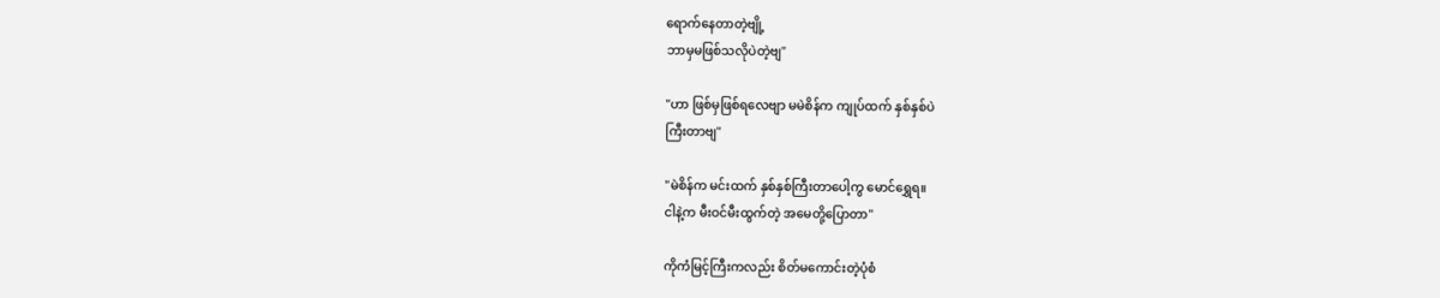ရောက်နေတာတဲ့ဗျို့
ဘာမှမဖြစ်သလိုပဲတဲ့ဗျ"

"ဟာ ဖြစ်မှဖြစ်ရလေဗျာ မမဲစိန်က ကျုပ်ထက် နှစ်နှစ်ပဲ
ကြီးတာဗျ"

"မဲစိန်က မင်းထက် နှစ်နှစ်ကြီးတာပေါ့ကွ မောင်ရွှေရ။
ငါနဲ့က မီးဝင်မီးထွက်တဲ့ အမေတို့ပြောတာ"

ကိုကံမြင့်ကြီးကလည်း စိတ်မကောင်းတဲ့ပုံစံ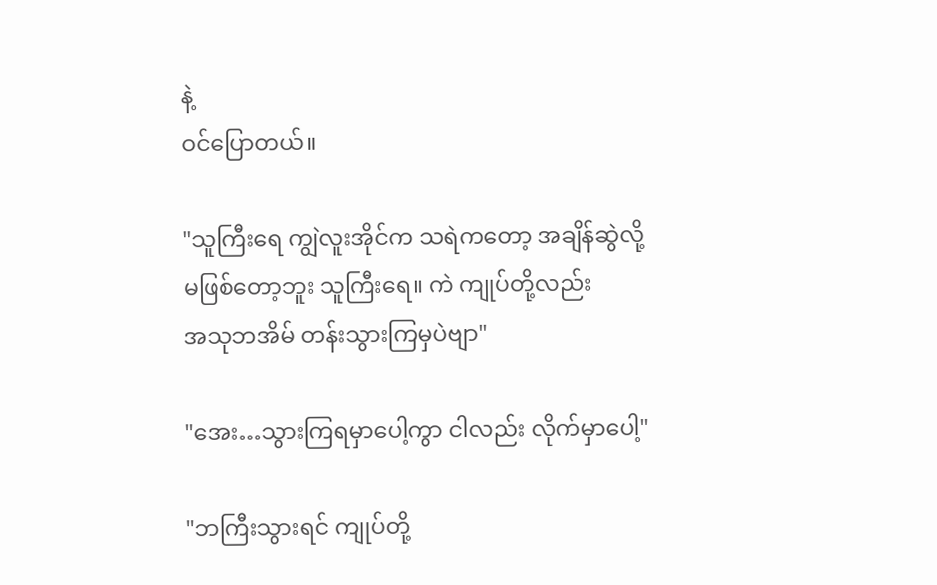နဲ့
ဝင်ပြောတယ်။

"သူကြီးရေ ကျွဲလူးအိုင်က သရဲကတော့ အချိန်ဆွဲလို့
မဖြစ်တော့ဘူး သူကြီးရေ။ ကဲ ကျုပ်တို့လည်း
အသုဘအိမ် တန်းသွားကြမှပဲဗျာ"

"အေး…သွားကြရမှာပေါ့ကွာ ငါလည်း လိုက်မှာပေါ့"

"ဘကြီးသွားရင် ကျုပ်တို့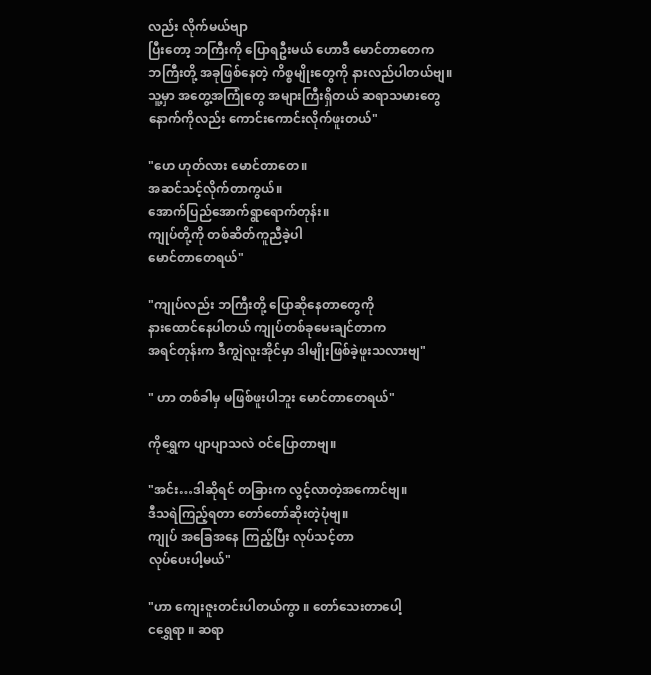လည်း လိုက်မယ်ဗျာ
ပြီးတော့ ဘကြီးကို ပြောရဦးမယ် ဟောဒီ မောင်တာတေက
ဘကြီးတို့ အခုဖြစ်နေတဲ့ ကိစ္စမျိုးတွေကို နားလည်ပါတယ်ဗျ။
သူ့မှာ အတွေ့အကြုံတွေ အများကြီးရှိတယ် ဆရာသမားတွေ
နောက်ကိုလည်း ကောင်းကောင်းလိုက်ဖူးတယ်"

"ဟေ ဟုတ်လား မောင်တာတေ။
အဆင်သင့်လိုက်တာကွယ်။
အောက်ပြည်အောက်ရွာရောက်တုန်း။
ကျုပ်တို့ကို တစ်ဆိတ်ကူညီခဲ့ပါ
မောင်တာတေရယ်"

"ကျုပ်လည်း ဘကြီးတို့ ပြောဆိုနေတာတွေကို
နားထောင်နေပါတယ် ကျုပ်တစ်ခုမေးချင်တာက
အရင်တုန်းက ဒီကျွဲလူးအိုင်မှာ ဒါမျိုးဖြစ်ခဲ့ဖူးသလားဗျ"

" ဟာ တစ်ခါမှ မဖြစ်ဖူးပါဘူး မောင်တာတေရယ်"

ကိုရွှေက ပျာပျာသလဲ ဝင်ပြောတာဗျ။

"အင်း…ဒါဆိုရင် တခြားက လွင့်လာတဲ့အကောင်ဗျ။
ဒီသရဲကြည့်ရတာ တော်တော်ဆိုးတဲ့ပုံဗျ။
ကျုပ် အခြေအနေ ကြည့်ပြီး လုပ်သင့်တာ
လုပ်ပေးပါ့မယ်"

"ဟာ ကျေးဇူးတင်းပါတယ်ကွာ ။ တော်သေးတာပေါ့
ငရွှေရာ ။ ဆရာ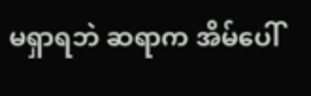မရှာရဘဲ ဆရာက အိမ်ပေါ်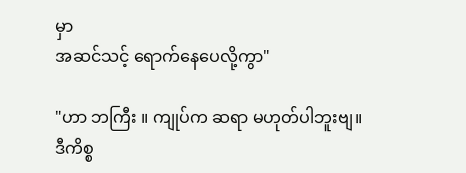မှာ
အဆင်သင့် ရောက်နေပေလို့ကွာ"

"ဟာ ဘကြီး ။ ကျုပ်က ဆရာ မဟုတ်ပါဘူးဗျ။
ဒီကိစ္စ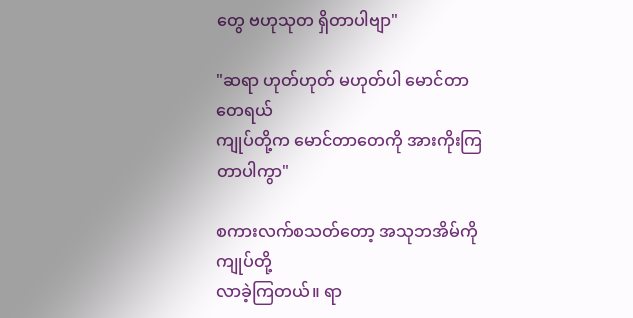တွေ ဗဟုသုတ ရှိတာပါဗျာ"

"ဆရာ ဟုတ်ဟုတ် မဟုတ်ပါ မောင်တာတေရယ်
ကျုပ်တို့က မောင်တာတေကို အားကိုးကြတာပါကွာ"

စကားလက်စသတ်တော့ အသုဘအိမ်ကို ကျုပ်တို့
လာခဲ့ကြတယ်။ ရာ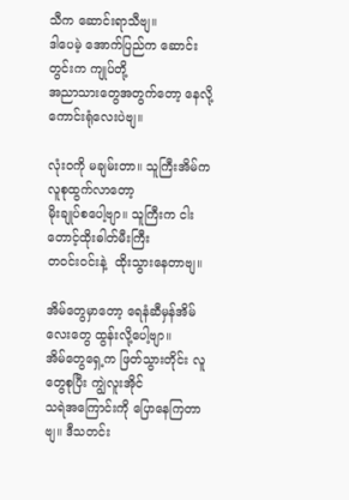သီက ဆောင်းရာသီဗျ။
ဒါပေမဲ့ အောက်ပြည်က ဆောင်းတွင်းက ကျုပ်တို့
အညာသားတွေအတွက်တော့ နေလို့ ကောင်းရုံလေးပဲဗျ။

လုံးဝကို မချမ်းတာ။ သူကြီးအိမ်က လူစုထွက်လာတော့
မိုးချုပ်စပေါ့ဗျာ။ သူကြီးက ငါးတောင့်ထိုးဓါတ်မီးကြီး
တဝင်းဝင်းနဲ့  ထိုးသွားနေတာဗျ။

အိမ်တွေမှာတော့ ရေနံဆီမှန်အိမ်လေးတွေ ထွန်းလို့ပေါ့ဗျာ။
အိမ်တွေရှေ့က ဖြတ်သွားတိုင်း လူတွေစုပြီး ကျွဲလူးအိုင်
သရဲအကြောင်းကို ပြောနေကြတာဗျ။ ဒီသတင်း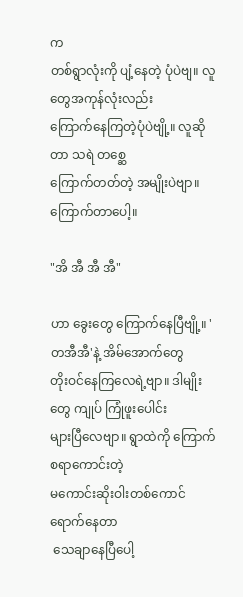က
တစ်ရွာလုံးကို ပျံ့နေတဲ့ ပုံပဲဗျ။ လူတွေအကုန်လုံးလည်း
ကြောက်နေကြတဲ့ပုံပဲဗျို့။ လူဆိုတာ သရဲ တစ္ဆေ
ကြောက်တတ်တဲ့ အမျိုးပဲဗျာ။ကြောက်တာပေါ့။

"အိ အီ အီ အီ"

ဟာ ခွေးတွေ ကြောက်နေပြီဗျို့။ 'တအီအီ'နဲ့ အိမ်အောက်တွေ
တိုးဝင်နေကြလေရဲ့ဗျာ။ ဒါမျိုးတွေ ကျုပ် ကြုံဖူးပေါင်း
များပြီလေဗျာ။ ရွာထဲကို ကြောက်စရာကောင်းတဲ့
မကောင်းဆိုးဝါးတစ်ကောင် ရောက်နေတာ
 သေချာနေပြီပေါ့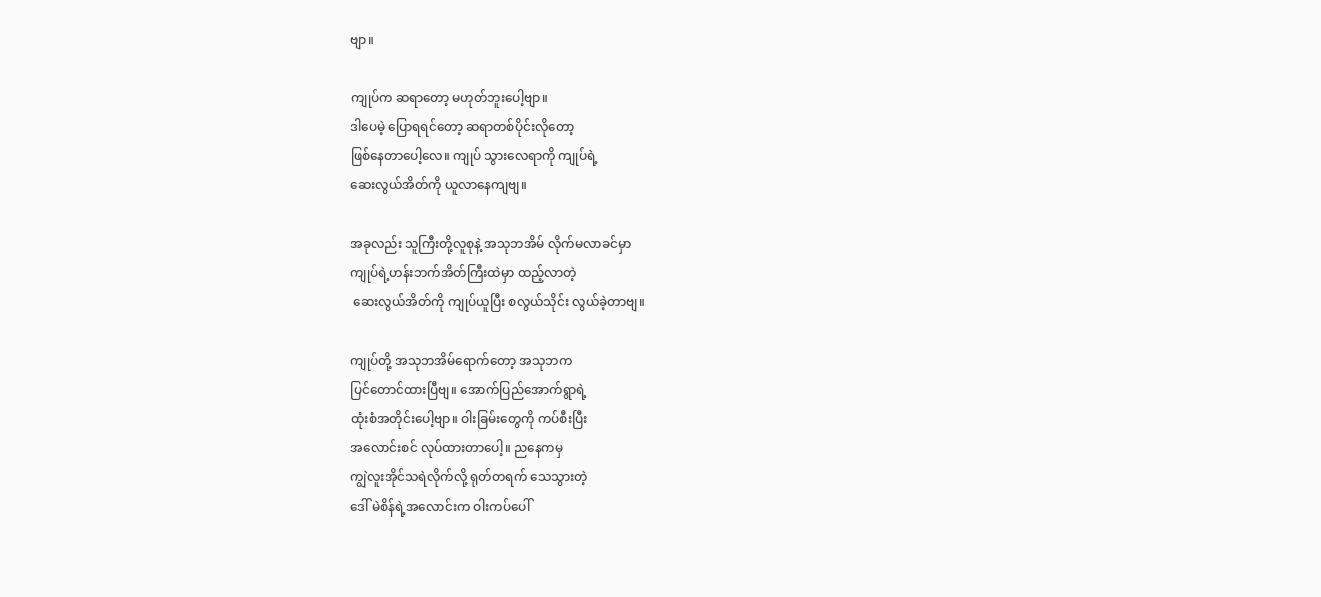ဗျာ။

ကျုပ်က ဆရာတော့ မဟုတ်ဘူးပေါ့ဗျာ။
ဒါပေမဲ့ ပြောရရင်တော့ ဆရာတစ်ပိုင်းလိုတော့
ဖြစ်နေတာပေါ့လေ။ ကျုပ် သွားလေရာကို ကျုပ်ရဲ့
ဆေးလွယ်အိတ်ကို ယူလာနေကျဗျ။

အခုလည်း သူကြီးတို့လူစုနဲ့ အသုဘအိမ် လိုက်မလာခင်မှာ
ကျုပ်ရဲ့ဟန်းဘက်အိတ်ကြီးထဲမှာ ထည့်လာတဲ့
 ဆေးလွယ်အိတ်ကို ကျုပ်ယူပြီး စလွယ်သိုင်း လွယ်ခဲ့တာဗျ။

ကျုပ်တို့ အသုဘအိမ်ရောက်တော့ အသုဘက
ပြင်တောင်ထားပြီဗျ။ အောက်ပြည်အောက်ရွာရဲ့
ထုံးစံအတိုင်းပေါ့ဗျာ။ ဝါးခြမ်းတွေကို ကပ်စီးပြီး
အလောင်းစင် လုပ်ထားတာပေါ့။ ညနေကမှ
ကျွဲလူးအိုင်သရဲလိုက်လို့ ရုတ်တရက် သေသွားတဲ့
ဒေါ် မဲစိန်ရဲ့အလောင်းက ဝါးကပ်ပေါ်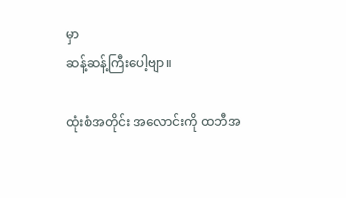မှာ
ဆန့်ဆန့်ကြီးပေါ့ဗျာ။

ထုံးစံအတိုင်း အလောင်းကို ထဘီအ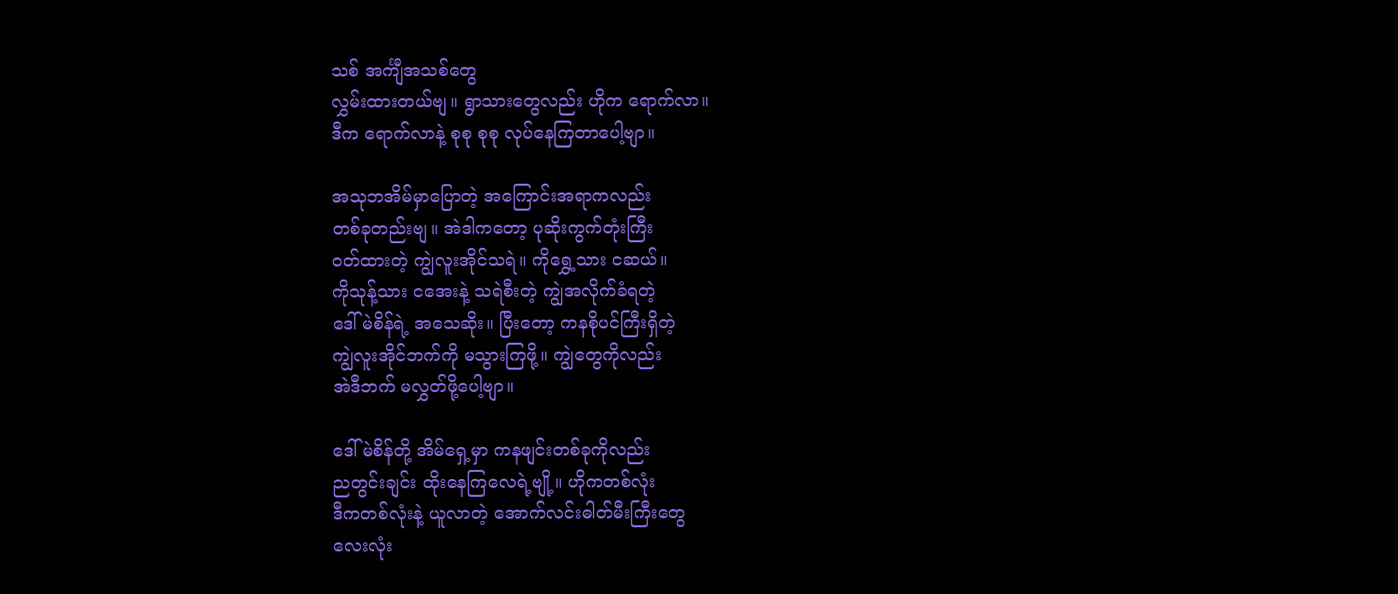သစ် အင်္ကျီအသစ်တွေ
လွှမ်းထားတယ်ဗျ။ ရွာသားတွေလည်း ဟိုက ရောက်လာ။
ဒီက ရောက်လာနဲ့ စုစု စုစု လုပ်နေကြတာပေါ့ဗျာ။

အသုဘအိမ်မှာပြောတဲ့ အကြောင်းအရာကလည်း
တစ်ခုတည်းဗျ။ အဲဒါကတော့ ပုဆိုးကွက်တုံးကြီး
ဝတ်ထားတဲ့ ကျွဲလူးအိုင်သရဲ။ ကိုရွှေ့သား ငဆယ်။
ကိုသုန့်သား ငအေးနဲ့ သရဲစီးတဲ့ ကျွဲအလိုက်ခံရတဲ့
ဒေါ်မဲစိန်ရဲ့ အသေဆိုး။ ပြီးတော့ ကနစိုပင်ကြီးရှိတဲ့
ကျွဲလူးအိုင်ဘက်ကို မသွားကြဖို့။ ကျွဲတွေကိုလည်း
အဲဒီဘက် မလွှတ်ဖို့ပေါ့ဗျာ။

ဒေါ် မဲစိန်တို့ အိမ်ရှေ့မှာ ကနဖျင်းတစ်ခုကိုလည်း
ညတွင်းချင်း ထိုးနေကြလေရဲ့ဗျို့။ ဟိုကတစ်လုံး
ဒီကတစ်လုံးနဲ့ ယူလာတဲ့ အောက်လင်းဓါတ်မီးကြီးတွေ
လေးလုံး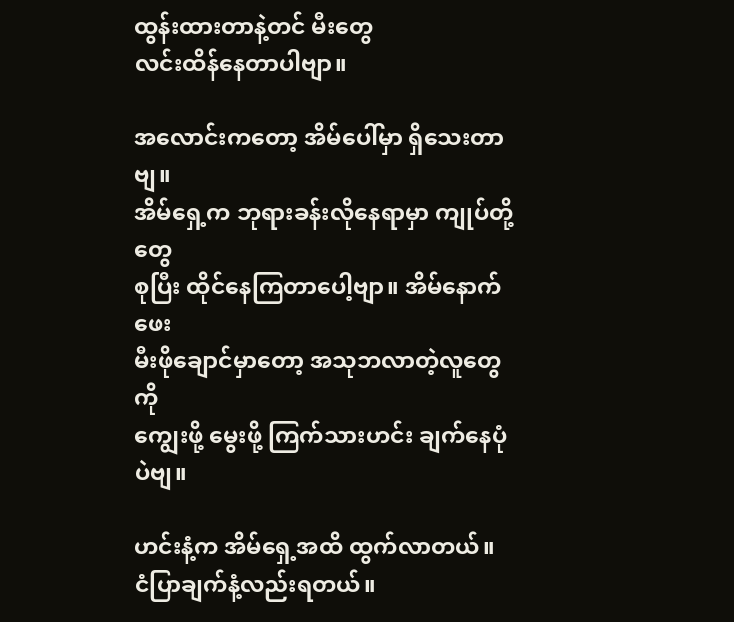ထွန်းထားတာနဲ့တင် မီးတွေ
လင်းထိန်နေတာပါဗျာ။

အလောင်းကတော့ အိမ်ပေါ်မှာ ရှိသေးတာဗျ။
အိမ်ရှေ့က ဘုရားခန်းလိုနေရာမှာ ကျုပ်တို့တွေ
စုပြီး ထိုင်နေကြတာပေါ့ဗျာ။ အိမ်နောက်ဖေး
မီးဖိုချောင်မှာတော့ အသုဘလာတဲ့လူတွေကို
ကျွေးဖို့ မွေးဖို့ ကြက်သားဟင်း ချက်နေပုံပဲဗျ။

ဟင်းနံ့က အိမ်ရှေ့အထိ ထွက်လာတယ်။
ငံပြာချက်နံ့လည်းရတယ်။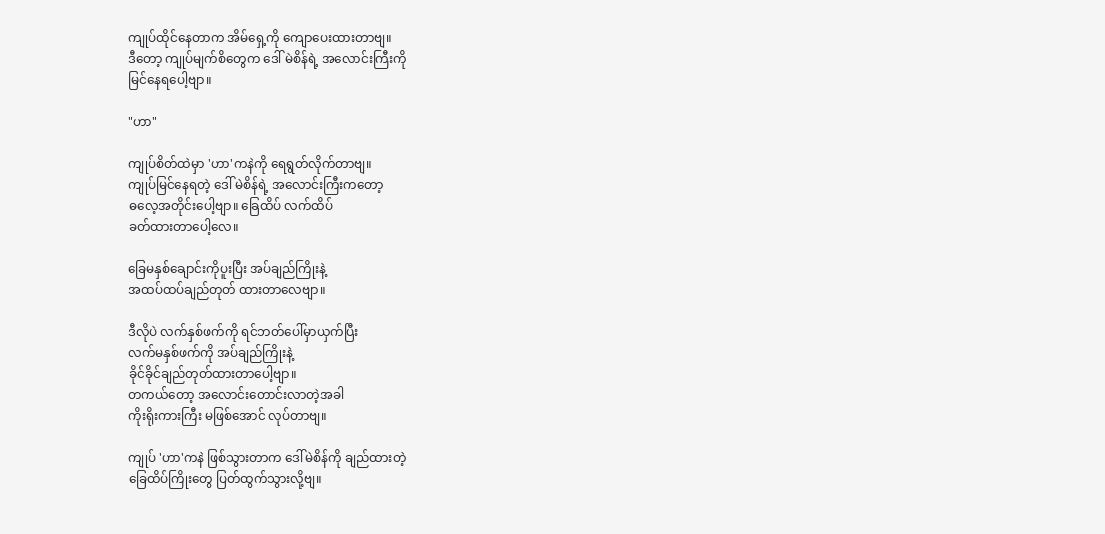ကျုပ်ထိုင်နေတာက အိမ်ရှေ့ကို ကျောပေးထားတာဗျ။
ဒီတော့ ကျုပ်မျက်စိတွေက ဒေါ် မဲစိန်ရဲ့ အလောင်းကြီးကို
မြင်နေရပေါ့ဗျာ။

"ဟာ"

ကျုပ်စိတ်ထဲမှာ 'ဟာ'ကနဲကို ရေရွတ်လိုက်တာဗျ။
ကျုပ်မြင်နေရတဲ့ ဒေါ် မဲစိန်ရဲ့ အလောင်းကြီးကတော့
ဓလေ့အတိုင်းပေါ့ဗျာ။ ခြေထိပ် လက်ထိပ်
ခတ်ထားတာပေါ့လေ။

ခြေမနှစ်ချောင်းကိုပူးပြီး အပ်ချည်ကြိုးနဲ့
အထပ်ထပ်ချည်တုတ် ထားတာလေဗျာ။

ဒီလိုပဲ လက်နှစ်ဖက်ကို ရင်ဘတ်ပေါ်မှာယှက်ပြီး
လက်မနှစ်ဖက်ကို အပ်ချည်ကြိုးနဲ့
ခိုင်ခိုင်ချည်တုတ်ထားတာပေါ့ဗျာ။
တကယ်တော့ အလောင်းတောင်းလာတဲ့အခါ
ကိုးရိုးကားကြီး မဖြစ်အောင် လုပ်တာဗျ။

ကျုပ် 'ဟာ'ကနဲ ဖြစ်သွားတာက ဒေါ်မဲစိန်ကို ချည်ထားတဲ့
ခြေထိပ်ကြိုးတွေ ပြတ်ထွက်သွားလို့ဗျ။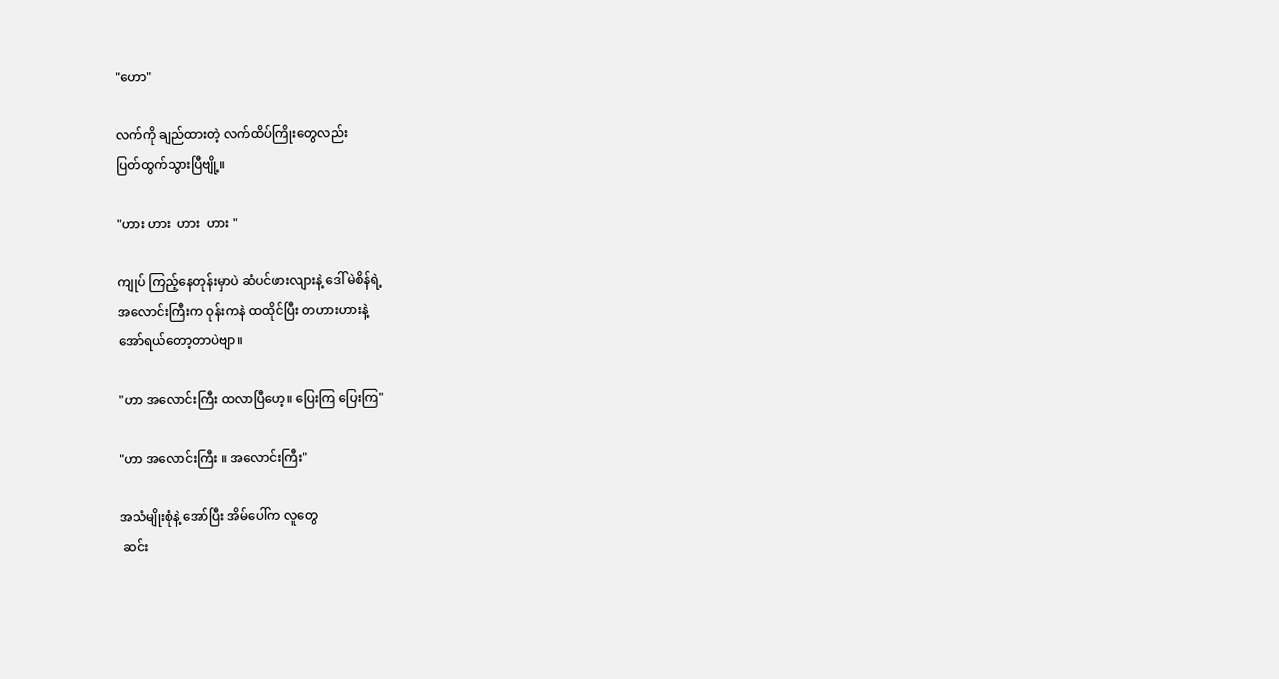"ဟော"

လက်ကို ချည်ထားတဲ့ လက်ထိပ်ကြိုးတွေလည်း
ပြတ်ထွက်သွားပြီဗျို့။

"ဟား ဟား  ဟား  ဟား "

ကျုပ် ကြည့်နေတုန်းမှာပဲ ဆံပင်ဖားလျားနဲ့ ဒေါ် မဲစိန်ရဲ့
အလောင်းကြီးက ဝုန်းကနဲ ထထိုင်ပြီး တဟားဟားနဲ့
အော်ရယ်တော့တာပဲဗျာ။

"ဟာ အလောင်းကြီး ထလာပြီဟေ့။ ပြေးကြ ပြေးကြ"

"ဟာ အလောင်းကြီး ။ အလောင်းကြီး"

အသံမျိုးစုံနဲ့ အော်ပြီး အိမ်ပေါ်က လူတွေ
 ဆင်း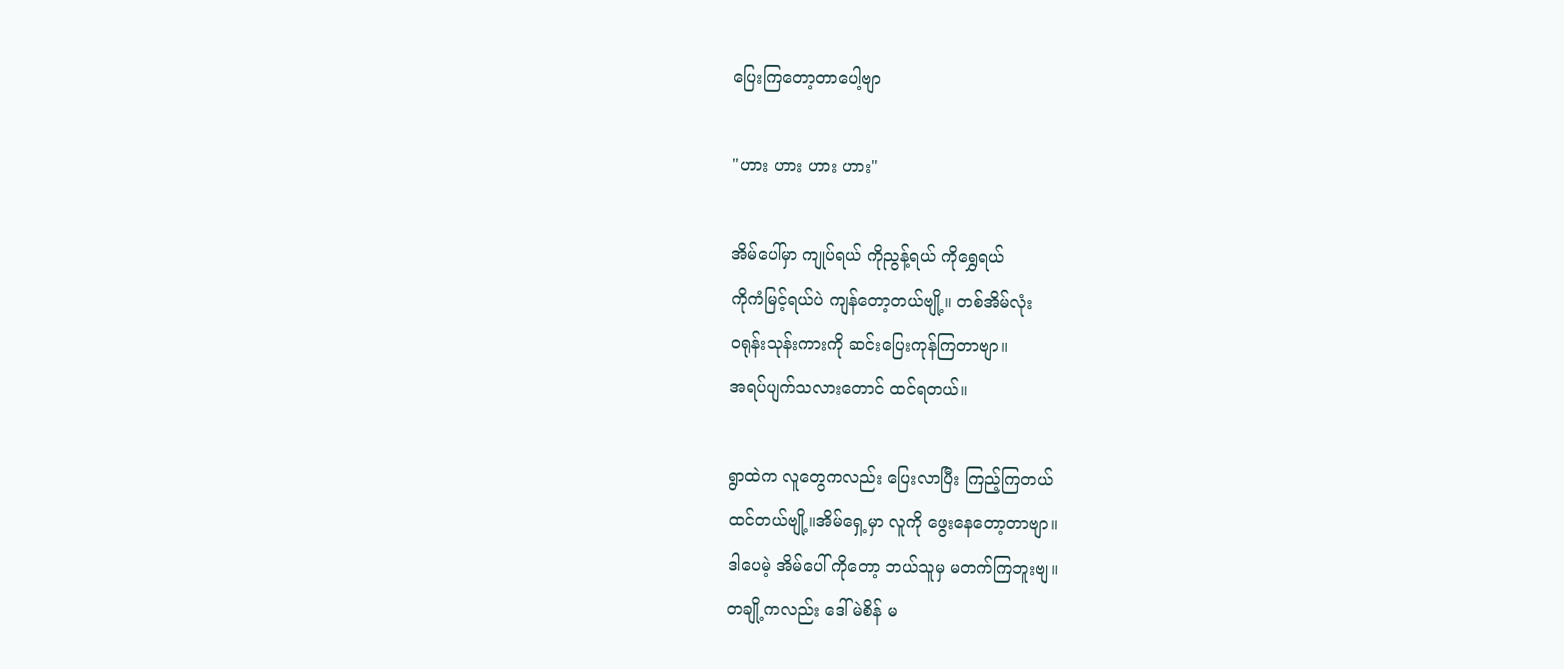ပြေးကြတော့တာပေါ့ဗျာ

"ဟား ဟား ဟား ဟား"

အိမ်ပေါ်မှာ ကျုပ်ရယ် ကိုညွန့်ရယ် ကိုရွှေရယ်
ကိုကံမြင့်ရယ်ပဲ ကျန်တော့တယ်ဗျို့။ တစ်အိမ်လုံး
ဝရုန်းသုန်းကားကို ဆင်းပြေးကုန်ကြတာဗျာ။
အရပ်ပျက်သလားတောင် ထင်ရတယ်။

ရွာထဲက လူတွေကလည်း ပြေးလာပြီး ကြည့်ကြတယ်
ထင်တယ်ဗျို့။အိမ်ရှေ့မှာ လူကို ဖွေးနေတော့တာဗျာ။
ဒါပေမဲ့ အိမ်ပေါ် ကိုတော့ ဘယ်သူမှ မတက်ကြဘူးဗျ။
တချို့ကလည်း ဒေါ် မဲစိန် မ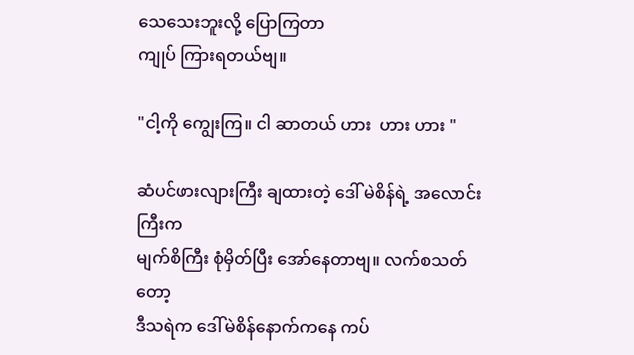သေသေးဘူးလို့ ပြောကြတာ
ကျုပ် ကြားရတယ်ဗျ။

"ငါ့ကို ကျွေးကြ။ ငါ ဆာတယ် ဟား  ဟား ဟား "

ဆံပင်ဖားလျားကြီး ချထားတဲ့ ဒေါ် မဲစိန်ရဲ့ အလောင်းကြီးက
မျက်စိကြီး စုံမှိတ်ပြီး အော်နေတာဗျ။ လက်စသတ်တော့
ဒီသရဲက ဒေါ်မဲစိန်နောက်ကနေ ကပ်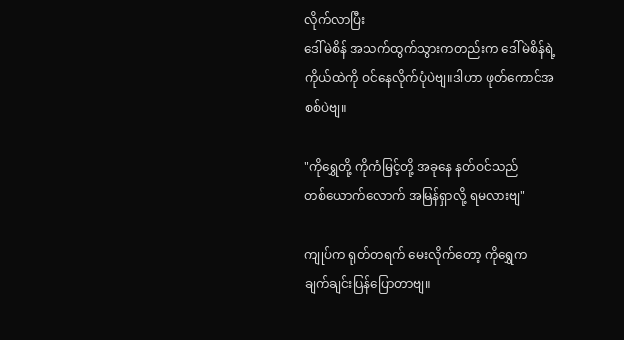လိုက်လာပြီး
ဒေါ်မဲစိန် အသက်ထွက်သွားကတည်းက ဒေါ်မဲစိန်ရဲ့
ကိုယ်ထဲကို ဝင်နေလိုက်ပုံပဲဗျ။ဒါဟာ ဖုတ်ကောင်အစစ်ပဲဗျ။

"ကိုရွှေတို့ ကိုကံမြင့်တို့ အခုနေ နတ်ဝင်သည်
တစ်ယောက်လောက် အမြန်ရှာလို့ ရမလားဗျ"

ကျုပ်က ရုတ်တရက် မေးလိုက်တော့ ကိုရွှေက
ချက်ချင်းပြန်ပြောတာဗျ။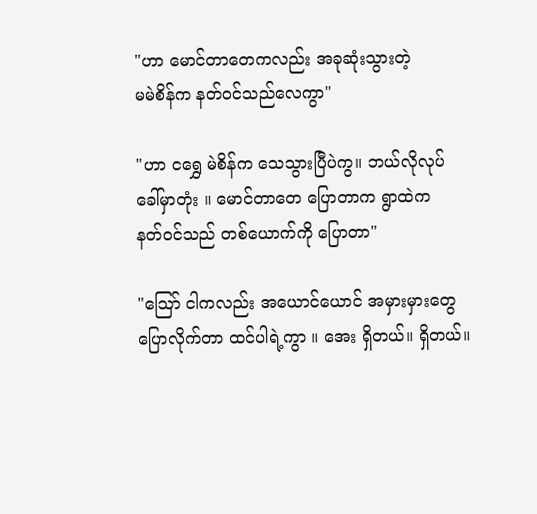"ဟာ မောင်တာတေကလည်း အခုဆုံးသွားတဲ့
မမဲစိန်က နတ်ဝင်သည်လေကွာ"

"ဟာ ငရွှေ မဲစိန်က သေသွားပြီပဲကွ။ ဘယ်လိုလုပ်
ခေါ်မှာတုံး ။ မောင်တာတေ ပြောတာက ရွာထဲက
နတ်ဝင်သည် တစ်ယောက်ကို ပြောတာ"

"သြော် ငါကလည်း အယောင်ယောင် အမှားမှားတွေ
ပြောလိုက်တာ ထင်ပါရဲ့ကွာ ။ အေး ရှိတယ်။ ရှိတယ်။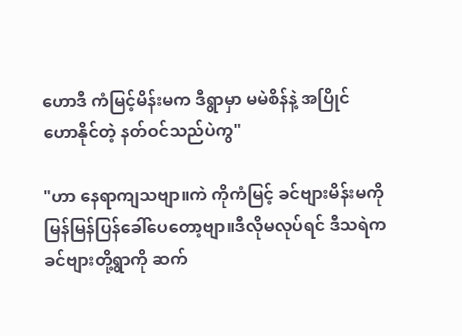ဟောဒီ ကံမြင့်မိန်းမက ဒီရွာမှာ မမဲစိန်နဲ့ အပြိုင်
ဟောနိုင်တဲ့ နတ်ဝင်သည်ပဲကွ"

"ဟာ နေရာကျသဗျာ။ကဲ ကိုကံမြင့် ခင်ဗျားမိန်းမကို
မြန်မြန်ပြန်ခေါ်ပေတော့ဗျာ။ဒီလိုမလုပ်ရင် ဒီသရဲက
ခင်ဗျားတို့ရွာကို ဆက်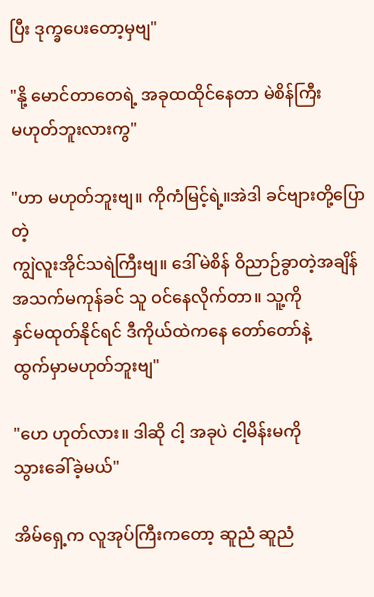ပြီး ဒုက္ခပေးတော့မှဗျ"

"နို့ မောင်တာတေရဲ့ အခုထထိုင်နေတာ မဲစိန်ကြီး
မဟုတ်ဘူးလားကွ"

"ဟာ မဟုတ်ဘူးဗျ။ ကိုကံမြင့်ရဲ့။အဲဒါ ခင်ဗျားတို့ပြောတဲ့
ကျွဲလူးအိုင်သရဲကြီးဗျ။ ဒေါ်မဲစိန် ဝိညာဉ်ခွာတဲ့အချိန်
အသက်မကုန်ခင် သူ ဝင်နေလိုက်တာ။ သူ့ကို
နှင်မထုတ်နိုင်ရင် ဒီကိုယ်ထဲကနေ တော်တော်နဲ့
ထွက်မှာမဟုတ်ဘူးဗျ"

"ဟေ ဟုတ်လား။ ဒါဆို ငါ့ အခုပဲ ငါ့မိန်းမကို
သွားခေါ်ခဲ့မယ်"

အိမ်ရှေ့က လူအုပ်ကြီးကတော့ ဆူညံ ဆူညံ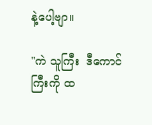နဲ့ပေါ့ဗျာ။

"ကဲ သူကြီး  ဒီကောင်ကြီးကို ထ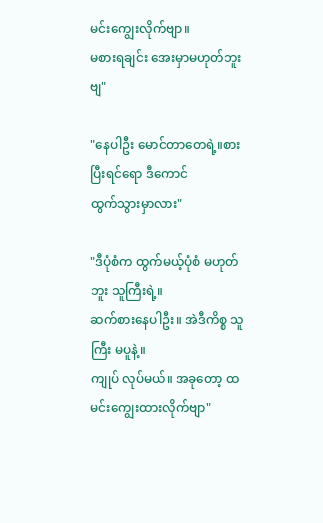မင်းကျွေးလိုက်ဗျာ။
မစားရချင်း အေးမှာမဟုတ်ဘူးဗျ"

"နေပါဦး မောင်တာတေရဲ့။စားပြီးရင်ရော ဒီကောင်
ထွက်သွားမှာလား"

"ဒီပုံစံက ထွက်မယ့်ပုံစံ မဟုတ်ဘူး သူကြီးရဲ့။
ဆက်စားနေပါဦး။ အဲဒီကိစ္စ သူကြီး မပူနဲ့။
ကျုပ် လုပ်မယ်။ အခုတော့ ထမင်းကျွေးထားလိုက်ဗျာ"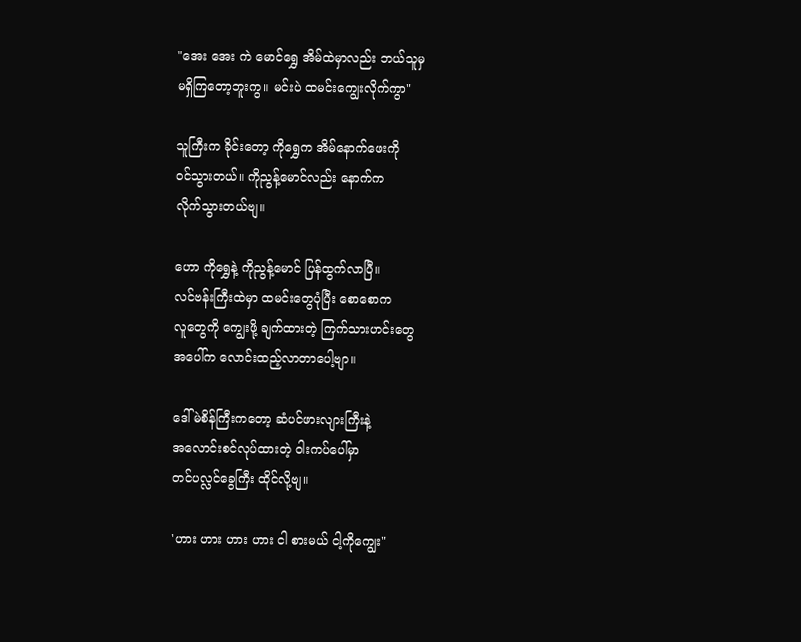"အေး အေး ကဲ မောင်ရွှေ အိမ်ထဲမှာလည်း ဘယ်သူမှ
မရှိကြတော့ဘူးကွ။ မင်းပဲ ထမင်းကျွေးလိုက်ကွာ"

သူကြီးက ခိုင်းတော့ ကိုရွှေက အိမ်နောက်ဖေးကို
ဝင်သွားတယ်။ ကိုညွန့်မောင်လည်း နောက်က
လိုက်သွားတယ်ဗျ။

ဟော ကိုရွှေနဲ့ ကိုညွန့်မောင် ပြန်ထွက်လာပြီ။
လင်ဗန်းကြီးထဲမှာ ထမင်းတွေပုံပြီး စောစောက
လူတွေကို ကျွေးဖို့ ချက်ထားတဲ့ ကြက်သားဟင်းတွေ
အပေါ်က လောင်းထည့်လာတာပေါ့ဗျာ။

ဒေါ်မဲစိန်ကြီးကတော့ ဆံပင်ဖားလျားကြီးနဲ့
အလောင်းစင်လုပ်ထားတဲ့ ဝါးကပ်ပေါ်မှာ
တင်ပလ္လင်ခွေကြီး ထိုင်လို့ဗျ။

'ဟား ဟား ဟား ဟား ငါ စားမယ် ငါ့ကိုကျွေး"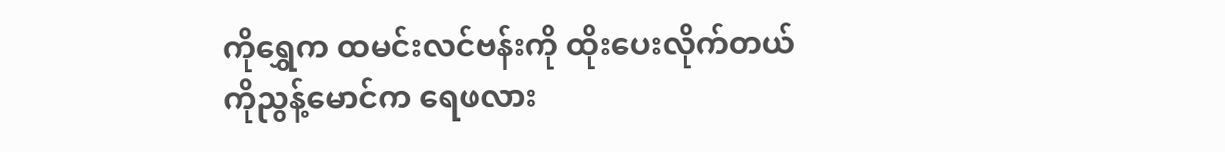ကိုရွှေက ထမင်းလင်ဗန်းကို ထိုးပေးလိုက်တယ်
ကိုညွန့်မောင်က ရေဖလား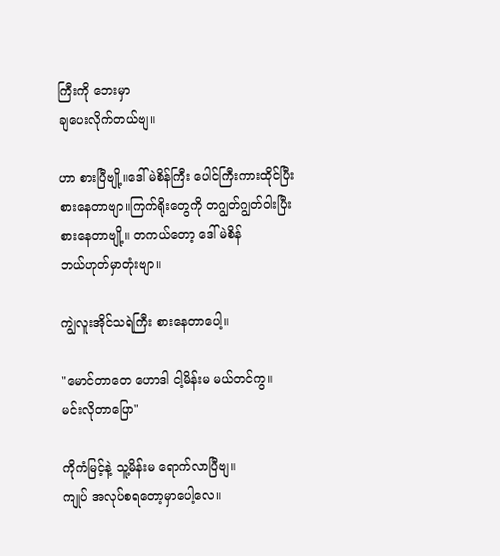ကြီးကို ဘေးမှာ
ချပေးလိုက်တယ်ဗျ။

ဟာ စားပြီဗျို့။ဒေါ် မဲစိန်ကြီး ပေါင်ကြီးကားထိုင်ပြီး
စားနေတာဗျာ။ကြက်ရိုးတွေကို တဂျွတ်ဂျွတ်ဝါးပြီး
စားနေတာဗျို့။ တကယ်တော့ ဒေါ် မဲစိန်
ဘယ်ဟုတ်မှာတုံးဗျာ။

ကျွဲလူးအိုင်သရဲကြီး စားနေတာပေါ့။

"မောင်တာတေ ဟောဒါ ငါ့မိန်းမ မယ်တင်ကွ။
မင်းလိုတာပြော"

ကိုကံမြင့်နဲ့ သူ့မိန်းမ ရောက်လာပြီဗျ။
ကျုပ် အလုပ်စရတော့မှာပေါ့လေ။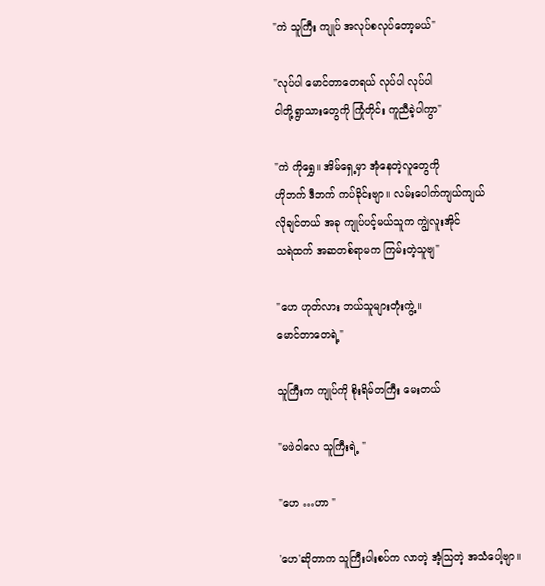"ကဲ သူကြီး ကျုပ် အလုပ်စလုပ်တော့မယ်"

"လုပ်ပါ မောင်တာတေရယ် လုပ်ပါ လုပ်ပါ
ငါတို့ရွာသားတွေကို ကြုံတိုင်း ကူညီခဲ့ပါကွာ"

"ကဲ ကိုရွှေ။ အိမ်ရှေ့မှာ အုံနေတဲ့လူတွေကို
ဟိုဘက် ဒီဘက် ကပ်ခိုင်းဗျာ။ လမ်းပေါက်ကျယ်ကျယ်
လိုချင်တယ် အခု ကျုပ်ပင့်မယ်သူက ကျွဲလူးအိုင်
သရဲထက် အဆတစ်ရာမက ကြမ်းတဲ့သူဗျ"

"ဟေ ဟုတ်လား ဘယ်သူများတုံးကွဲ့။
မောင်တာတေရဲ့"

သူကြီးက ကျုပ်ကို စိုးရိမ်တကြီး မေးတယ်

"မဖဲဝါလေ သူကြီးရဲ့ "

"ဟေ …ဟာ "

'ဟေ'ဆိုတာက သူကြီးပါးစပ်က လာတဲ့ အံ့သြတဲ့ အသံပေါ့ဗျာ။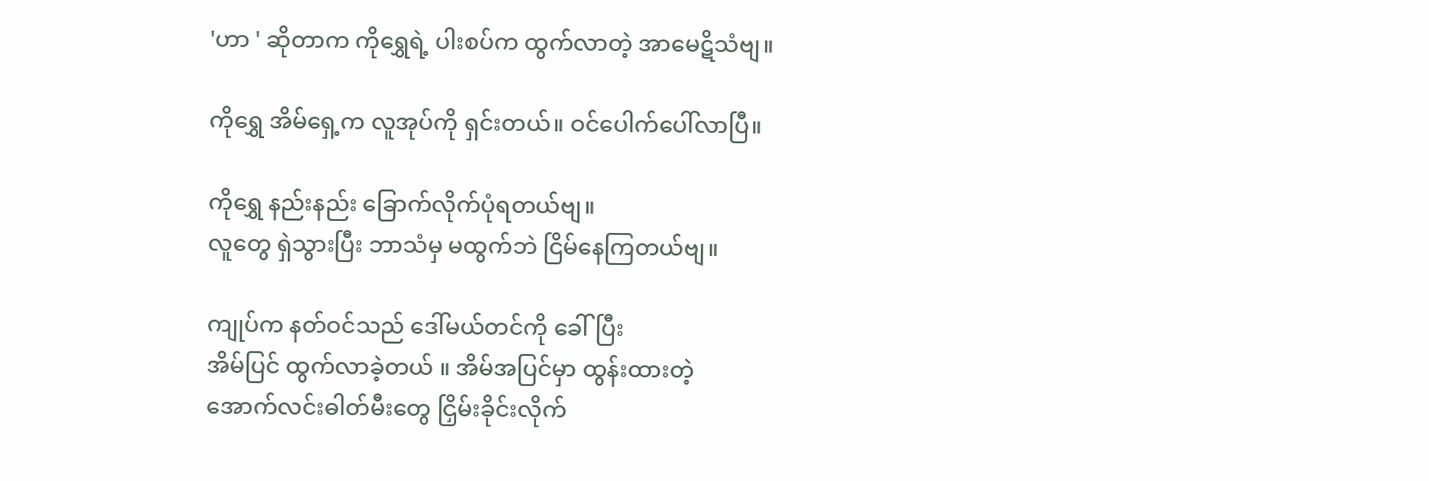'ဟာ ' ဆိုတာက ကိုရွှေရဲ့ ပါးစပ်က ထွက်လာတဲ့ အာမေဋိသံဗျ။

ကိုရွှေ အိမ်ရှေ့က လူအုပ်ကို ရှင်းတယ်။ ဝင်ပေါက်ပေါ်လာပြီ။

ကိုရွှေ နည်းနည်း ခြောက်လိုက်ပုံရတယ်ဗျ။
လူတွေ ရှဲသွားပြီး ဘာသံမှ မထွက်ဘဲ ငြိမ်နေကြတယ်ဗျ။

ကျုပ်က နတ်ဝင်သည် ဒေါ်မယ်တင်ကို ခေါ်ပြီး
အိမ်ပြင် ထွက်လာခဲ့တယ် ။ အိမ်အပြင်မှာ ထွန်းထားတဲ့
အောက်လင်းဓါတ်မီးတွေ ငြှိမ်းခိုင်းလိုက်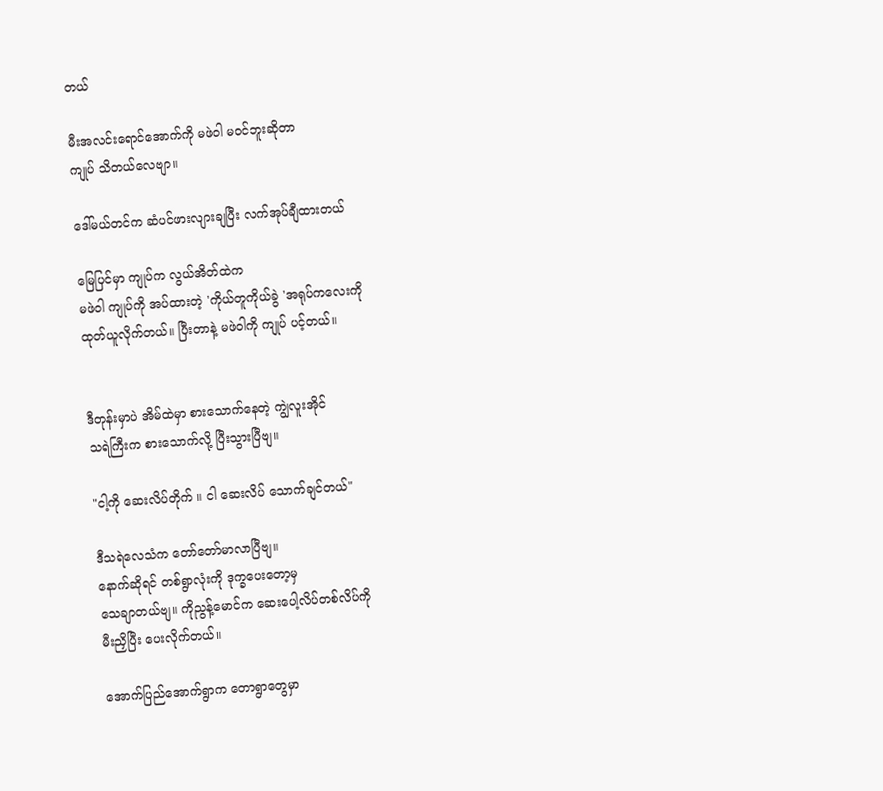တယ်

မီးအလင်းရောင်အောက်ကို မဖဲဝါ မဝင်ဘူးဆိုတာ
ကျုပ် သိတယ်လေဗျာ။

ဒေါ်မယ်တင်က ဆံပင်ဖားလျားချပြီး လက်အုပ်ချီထားတယ်

မြေပြင်မှာ ကျုပ်က လွယ်အိတ်ထဲက
မဖဲဝါ ကျုပ်ကို အပ်ထားတဲ့ 'ကိုယ်တူကိုယ်ခွဲ 'အရုပ်ကလေးကို
ထုတ်ယူလိုက်တယ်။ ပြီးတာနဲ့ မဖဲဝါကို ကျုပ် ပင့်တယ်။


ဒီတုန်းမှာပဲ အိမ်ထဲမှာ စားသောက်နေတဲ့ ကျွဲလူးအိုင်
သရဲကြီးက စားသောက်လို့ ပြီးသွားပြီဗျ။

"ငါ့ကို ဆေးလိပ်တိုက် ။ ငါ ဆေးလိပ် သောက်ချင်တယ်"

ဒီသရဲလေသံက တော်တော်မာလာပြီဗျ။
နောက်ဆိုရင် တစ်ရွာလုံးကို ဒုက္ခပေးတော့မှ
သေချာတယ်ဗျ။ ကိုညွန့်မောင်က ဆေးပေါ့လိပ်တစ်လိပ်ကို
မီးညှိပြီး ပေးလိုက်တယ်။

အောက်ပြည်အောက်ရွာက တောရွာတွေမှာ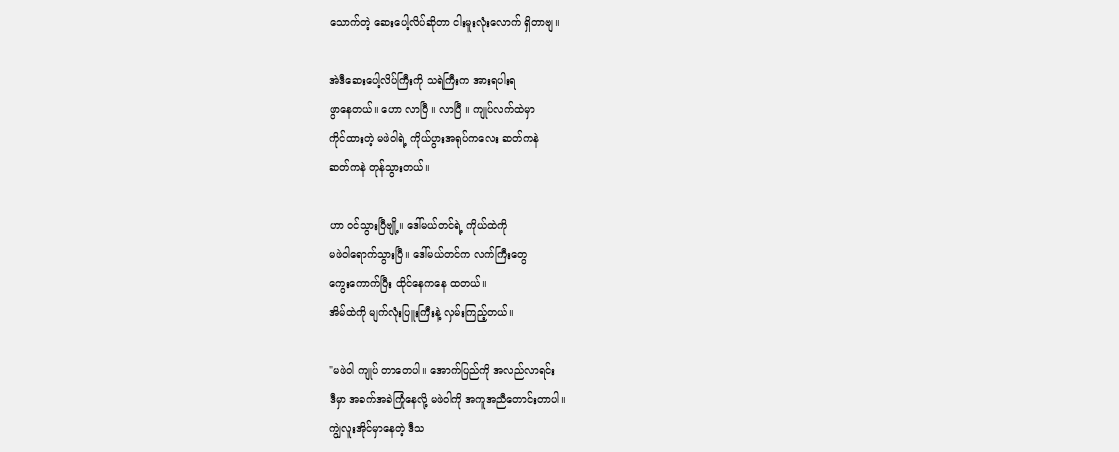သောက်တဲ့ ဆေးပေါ့လိပ်ဆိုတာ ငါးမူးလုံးလောက် ရှိတာဗျ။

အဲဒီဆေးပေါ့လိပ်ကြီးကို သရဲကြီးက အားရပါးရ
ဖွာနေတယ်။ ဟော လာပြီ ။ လာပြီ ။ ကျုပ်လက်ထဲမှာ
ကိုင်ထားတဲ့ မဖဲဝါရဲ့ ကိုယ်ပွားအရုပ်ကလေး ဆတ်ကနဲ
ဆတ်ကနဲ တုန်သွားတယ်။

ဟာ ဝင်သွားပြီဗျို့။ ဒေါ်မယ်တင်ရဲ့ ကိုယ်ထဲကို
မဖဲဝါရောက်သွားပြီ။ ဒေါ်မယ်တင်က လက်ကြီးတွေ
ကွေးကောက်ပြီး ထိုင်နေကနေ ထတယ်။
အိမ်ထဲကို မျက်လုံးပြူးကြီးနဲ့ လှမ်းကြည့်တယ်။

"မဖဲဝါ ကျုပ် တာတေပါ။ အောက်ပြည်ကို အလည်လာရင်း
ဒီမှာ အခက်အခဲကြုံနေလို့ မဖဲဝါကို အကူအညီတောင်းတာပါ။
ကျွဲလူးအိုင်မှာနေတဲ့ ဒီသ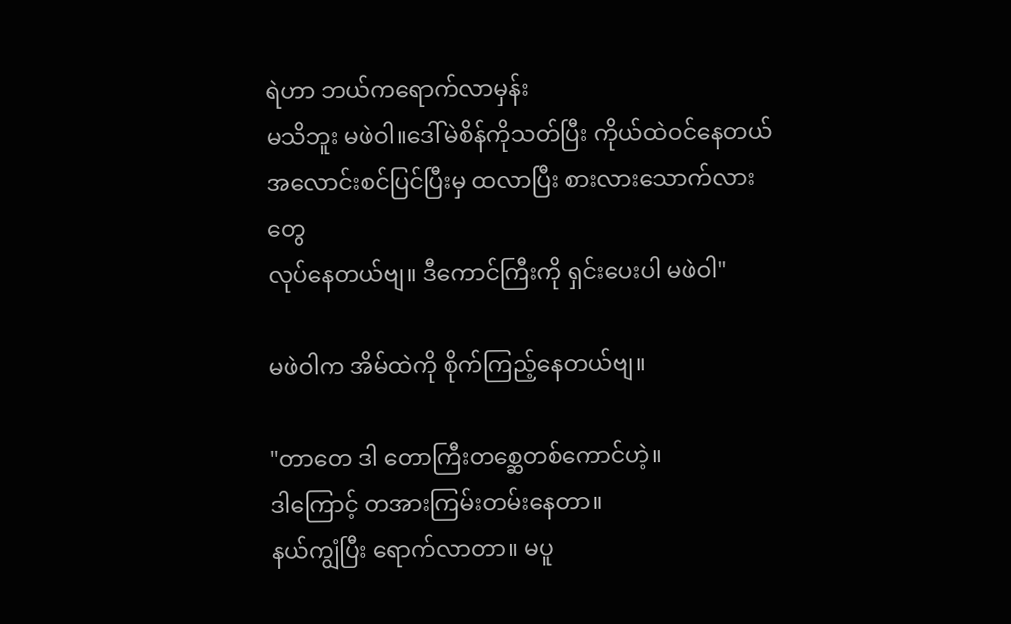ရဲဟာ ဘယ်ကရောက်လာမှန်း
မသိဘူး မဖဲဝါ။ဒေါ်မဲစိန်ကိုသတ်ပြီး ကိုယ်ထဲဝင်နေတယ်
အလောင်းစင်ပြင်ပြီးမှ ထလာပြီး စားလားသောက်လားတွေ
လုပ်နေတယ်ဗျ။ ဒီကောင်ကြီးကို ရှင်းပေးပါ မဖဲဝါ"

မဖဲဝါက အိမ်ထဲကို စိုက်ကြည့်နေတယ်ဗျ။

"တာတေ ဒါ တောကြီးတစ္ဆေတစ်ကောင်ဟဲ့။
ဒါကြောင့် တအားကြမ်းတမ်းနေတာ။
နယ်ကျွံပြီး ရောက်လာတာ။ မပူ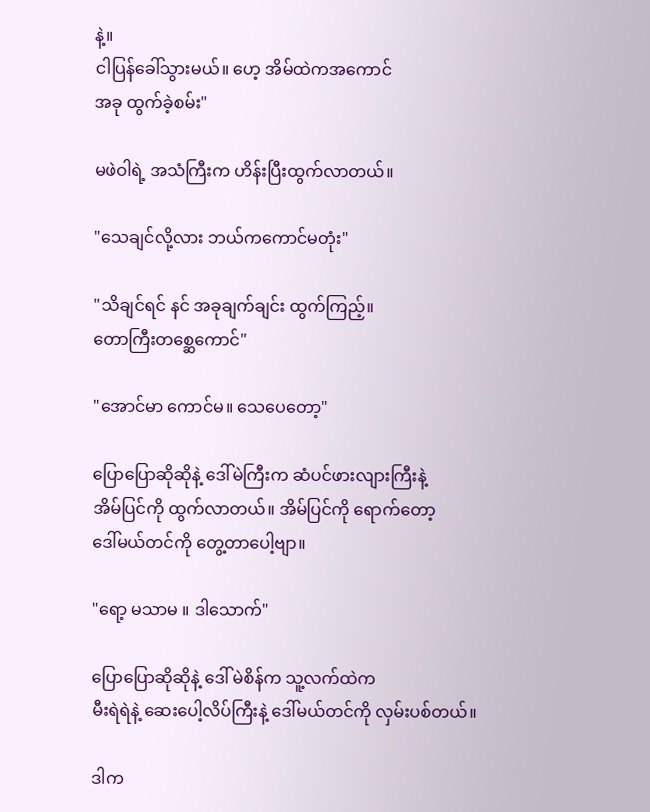နဲ့။
ငါပြန်ခေါ်သွားမယ်။ ဟေ့ အိမ်ထဲကအကောင်
အခု ထွက်ခဲ့စမ်း"

မဖဲဝါရဲ့ အသံကြီးက ဟိန်းပြီးထွက်လာတယ်။

"သေချင်လို့လား ဘယ်ကကောင်မတုံး"

"သိချင်ရင် နင် အခုချက်ချင်း ထွက်ကြည့်။
တောကြီးတစ္ဆေကောင်"

"အောင်မာ ကောင်မ။ သေပေတော့"

ပြောပြောဆိုဆိုနဲ့ ဒေါ်မဲကြီးက ဆံပင်ဖားလျားကြီးနဲ့
အိမ်ပြင်ကို ထွက်လာတယ်။ အိမ်ပြင်ကို ရောက်တော့
ဒေါ်မယ်တင်ကို တွေ့တာပေါ့ဗျာ။

"ရော့ မသာမ ။ ဒါသောက်"

ပြောပြောဆိုဆိုနဲ့ ဒေါ် မဲစိန်က သူ့လက်ထဲက
မီးရဲရဲနဲ့ ဆေးပေါ့လိပ်ကြီးနဲ့ ဒေါ်မယ်တင်ကို လှမ်းပစ်တယ်။

ဒါက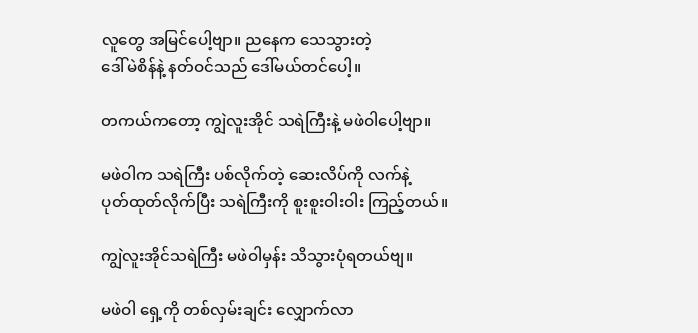လူတွေ အမြင်ပေါ့ဗျာ။ ညနေက သေသွားတဲ့
ဒေါ်မဲစိန်နဲ့ နတ်ဝင်သည် ဒေါ်မယ်တင်ပေါ့။

တကယ်ကတော့ ကျွဲလူးအိုင် သရဲကြီးနဲ့ မဖဲဝါပေါ့ဗျာ။

မဖဲဝါက သရဲကြီး ပစ်လိုက်တဲ့ ဆေးလိပ်ကို လက်နဲ့
ပုတ်ထုတ်လိုက်ပြီး သရဲကြီးကို စူးစူးဝါးဝါး ကြည့်တယ်။

ကျွဲလူးအိုင်သရဲကြီး မဖဲဝါမှန်း သိသွားပုံရတယ်ဗျ။

မဖဲဝါ ရှေ့ကို တစ်လှမ်းချင်း လျှောက်လာ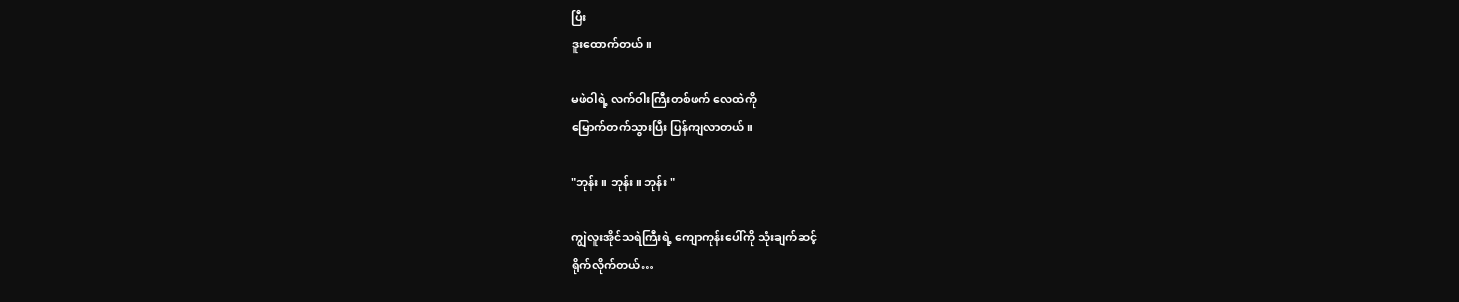ပြီး
ဒူးထောက်တယ်။

မဖဲဝါရဲ့ လက်ဝါးကြီးတစ်ဖက် လေထဲကို
မြောက်တက်သွားပြီး ပြန်ကျလာတယ်။

"ဘုန်း ။ ဘုန်း။ ဘုန်း "

ကျွဲလူးအိုင်သရဲကြီးရဲ့ ကျောကုန်းပေါ်ကို သုံးချက်ဆင့်
ရိုက်လိုက်တယ်…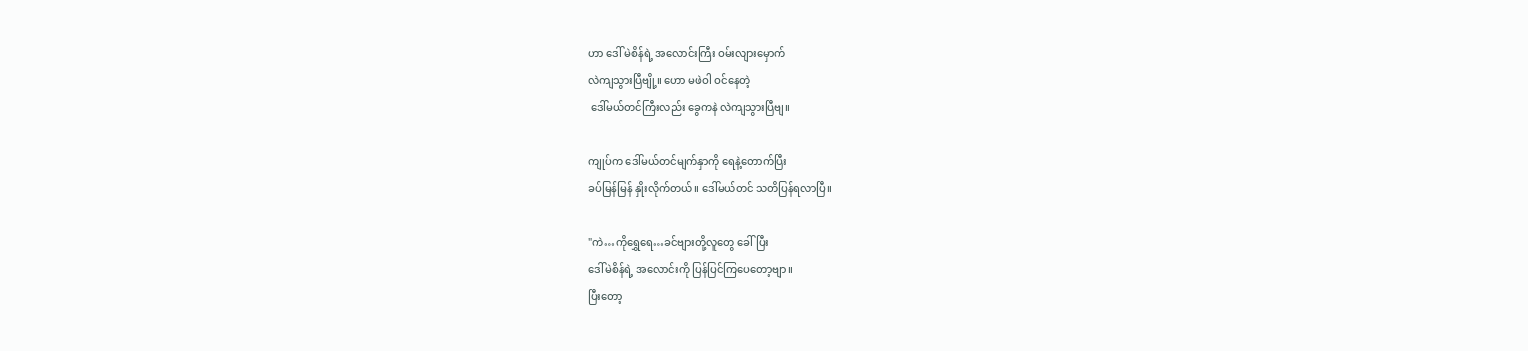ဟာ ဒေါ် မဲစိန်ရဲ့ အလောင်းကြီး ဝမ်းလျားမှောက်
လဲကျသွားပြီဗျို့။ ဟော မဖဲဝါ ဝင်နေတဲ့
 ဒေါ်မယ်တင်ကြီးလည်း ခွေကနဲ လဲကျသွားပြီဗျ။

ကျုပ်က ဒေါ်မယ်တင်မျက်နှာကို ရေနဲ့တောက်ပြီး
ခပ်မြန်မြန် နှိုးလိုက်တယ်။ ဒေါ်မယ်တင် သတိပြန်ရလာပြီ။

"ကဲ…ကိုရွှေရေ…ခင်ဗျားတို့လူတွေ ခေါ်ပြီး
ဒေါ်မဲစိန်ရဲ့ အလောင်းကို ပြန်ပြင်ကြပေတော့ဗျာ။
ပြီးတော့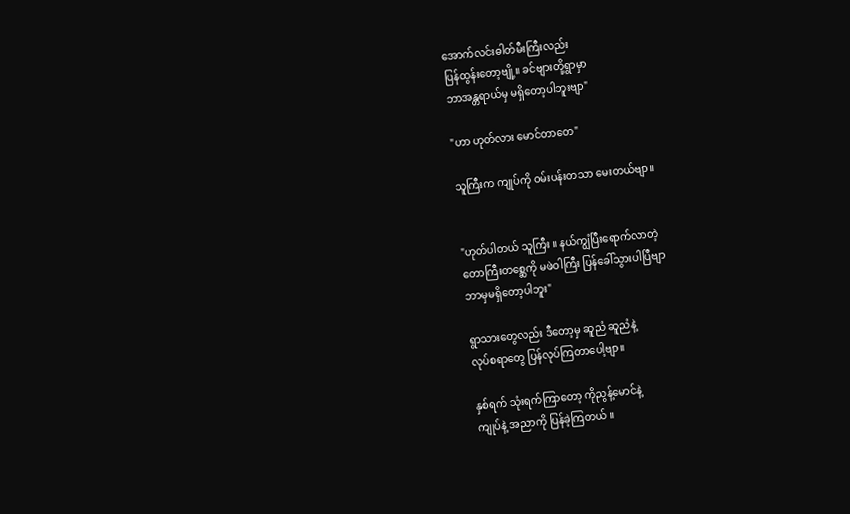အောက်လင်းဓါတ်မီးကြီးလည်း
ပြန်ထွန်းတော့ဗျို့။ ခင်ဗျားတို့ရွာမှာ
ဘာအန္တရာယ်မှ မရှိတော့ပါဘူးဗျာ"

"ဟာ ဟုတ်လား မောင်တာတေ"

သူကြီးက ကျုပ်ကို ဝမ်းပန်းတသာ မေးတယ်ဗျာ။


"ဟုတ်ပါတယ် သူကြီး ။ နယ်ကျွံပြီးရောက်လာတဲ့
တောကြီးတစ္ဆေကို မဖဲဝါကြီး ပြန်ခေါ်သွားပါပြီဗျာ
ဘာမှမရှိတော့ပါဘူး"

ရွာသားတွေလည်း ဒီတော့မှ ဆူညံ ဆူညံနဲ့
လုပ်စရာတွေ ပြန်လုပ်ကြတာပေါ့ဗျာ။

နှစ်ရက် သုံးရက်ကြာတော့ ကိုညွန့်မောင်နဲ့
ကျုပ်နဲ့ အညာကို ပြန်ခဲ့ကြတယ် ။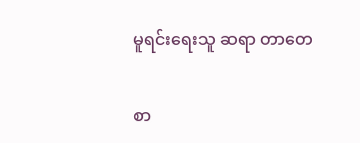မူရင်းရေးသူ ဆရာ တာတေ

စာ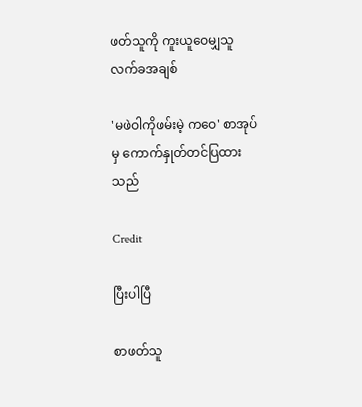ဖတ်သူကို ကူးယူဝေမျှသူ လက်ခအချစ်

'မဖဲဝါကိုဖမ်းမဲ့ ကဝေ' စာအုပ်မှ ကောက်နှုတ်တင်ပြထားသည်

Credit

ပြီးပါပြီ

စာဖတ်သူ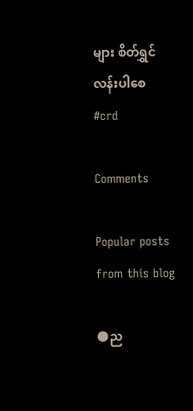များ စိတ်ရွှင်လန်းပါစေ
#crd

Comments

Popular posts from this blog

🌑ည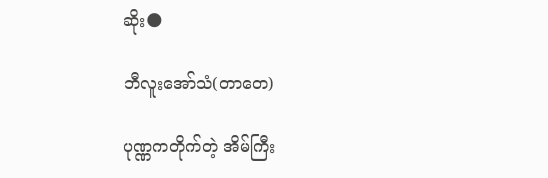ဆိုး🌑

ဘီလူးအော်သံ(တာတေ)

ပုဏ္ဏကတိုက်တဲ့ အိမ်ကြီး